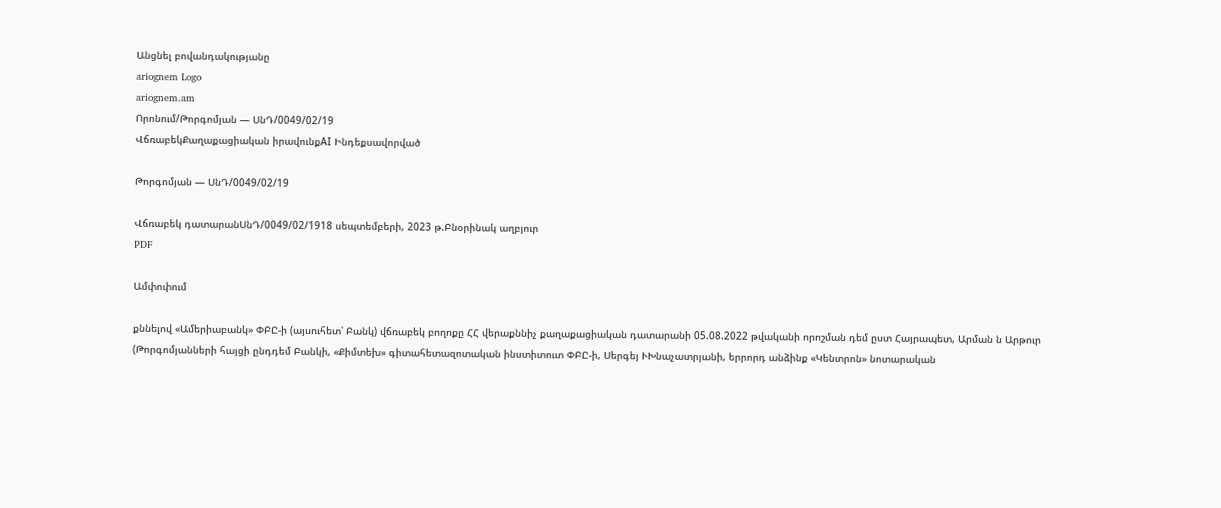Անցնել բովանդակությանը
ariognem Logo
ariognem.am
Որոնում/Թորգոմյան — ՍնԴ/0049/02/19
ՎճռաբեկՔաղաքացիական իրավունքAI Ինդեքսավորված

Թորգոմյան — ՍնԴ/0049/02/19

Վճռաբեկ դատարանՍնԴ/0049/02/1918 սեպտեմբերի, 2023 թ.Բնօրինակ աղբյուր
PDF

Ամփոփում

քննելով «Ամերիաբանկ» ՓԲԸ-ի (այսուհետ՝ Բանկ) վճռաբեկ բողոքը ՀՀ վերաքննիչ քաղաքացիական դատարանի 05.08.2022 թվականի որոշման դեմ ըստ Հայրապետ, Արման ն Արթուր (Թորգոմյանների հայցի ընդդեմ Բանկի, «Քիմտեխ» գիտահետազոտական ինստիտուտ ՓԲԸ-ի, Սերգեյ ՒԽնաչատրյանի, երրորդ անձինք «Կենտրոն» նոտարական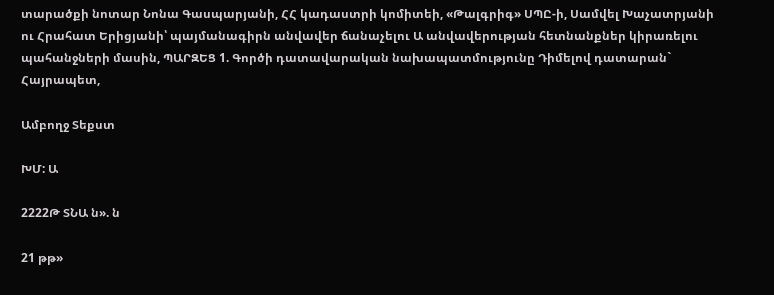տարածքի նոտար Նոնա Գասպարյանի, ՀՀ կադաստրի կոմիտեի, «Թալգրիգ» ՍՊԸ-ի, Սամվել Խաչատրյանի ու Հրահատ Երիցյանի՝ պայմանագիրն անվավեր ճանաչելու Ա անվավերության հետնանքներ կիրառելու պահանջների մասին, ՊԱՐԶԵՑ 1. Գործի դատավարական նախապատմությունը Դիմելով դատարան` Հայրապետ,

Ամբողջ Տեքստ

ԽՄ: Ա

2222Թ ՏՆԱ ն». ն

21 թթ»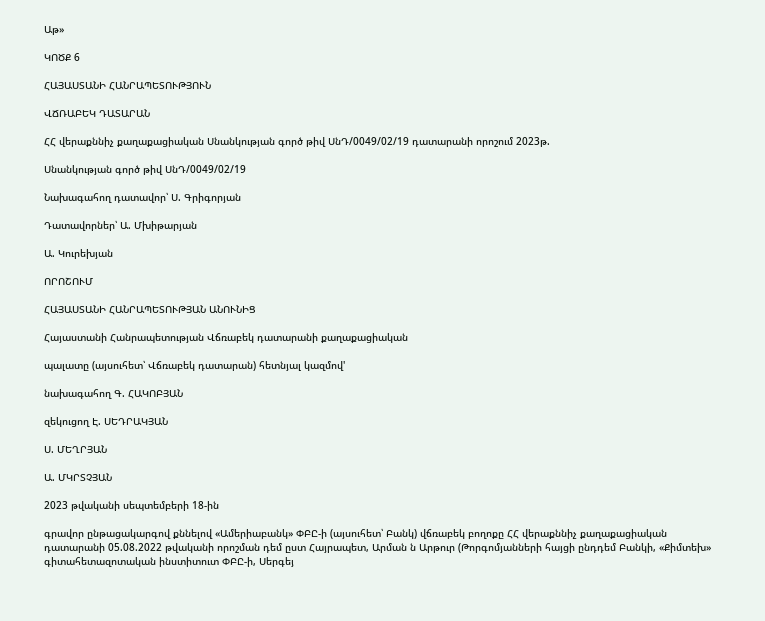Աթ»

ԿՈԾՔ 6

ՀԱՅԱՍՏԱՆԻ ՀԱՆՐԱՊԵՏՈՒԹՅՈՒՆ

ՎՃՌԱԲԵԿ ԴԱՏԱՐԱՆ

ՀՀ վերաքննիչ քաղաքացիական Սնանկության գործ թիվ ՍնԴ/0049/02/19 դատարանի որոշում 2023թ.

Սնանկության գործ թիվ ՍնԴ/0049/02/19

Նախագահող դատավոր՝ Ս. Գրիգորյան

Դատավորներ՝ Ա. Մխիթարյան

Ա. Կուրեխյան

ՈՐՈՇՈՒՄ

ՀԱՅԱՍՏԱՆԻ ՀԱՆՐԱՊԵՏՈՒԹՅԱՆ ԱՆՈՒՆԻՑ

Հայաստանի Հանրապետության Վճռաբեկ դատարանի քաղաքացիական

պալատը (այսուհետ՝ Վճռաբեկ դատարան) հետնյալ կազմով'

նախագահող Գ. ՀԱԿՈԲՅԱՆ

զեկուցող Է. ՍԵԴՐԱԿՅԱՆ

Ս. ՄԵՂՐՅԱՆ

Ա. ՄԿՐՏՉՅԱՆ

2023 թվականի սեպտեմբերի 18-ին

գրավոր ընթացակարգով քննելով «Ամերիաբանկ» ՓԲԸ-ի (այսուհետ՝ Բանկ) վճռաբեկ բողոքը ՀՀ վերաքննիչ քաղաքացիական դատարանի 05.08.2022 թվականի որոշման դեմ ըստ Հայրապետ, Արման ն Արթուր (Թորգոմյանների հայցի ընդդեմ Բանկի, «Քիմտեխ» գիտահետազոտական ինստիտուտ ՓԲԸ-ի, Սերգեյ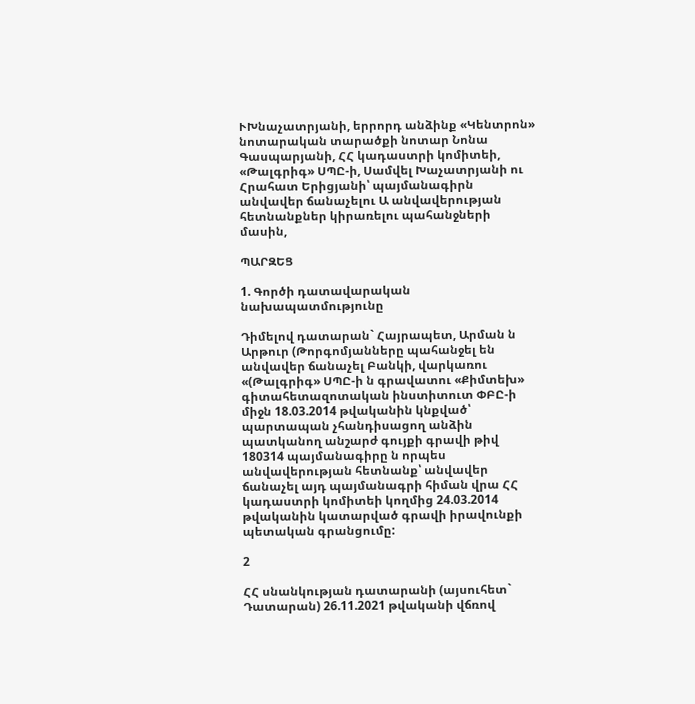ՒԽնաչատրյանի, երրորդ անձինք «Կենտրոն» նոտարական տարածքի նոտար Նոնա Գասպարյանի, ՀՀ կադաստրի կոմիտեի, «Թալգրիգ» ՍՊԸ-ի, Սամվել Խաչատրյանի ու Հրահատ Երիցյանի՝ պայմանագիրն անվավեր ճանաչելու Ա անվավերության հետնանքներ կիրառելու պահանջների մասին,

ՊԱՐԶԵՑ

1. Գործի դատավարական նախապատմությունը

Դիմելով դատարան` Հայրապետ, Արման ն Արթուր (Թորգոմյանները պահանջել են անվավեր ճանաչել Բանկի, վարկառու «(Թալգրիգ» ՍՊԸ-ի ն գրավատու «Քիմտեխ» գիտահետազոտական ինստիտուտ ՓԲԸ-ի միջն 18.03.2014 թվականին կնքված՝ պարտապան չհանդիսացող անձին պատկանող անշարժ գույքի գրավի թիվ 180314 պայմանագիրը ն որպես անվավերության հետնանք՝ անվավեր ճանաչել այդ պայմանագրի հիման վրա ՀՀ կադաստրի կոմիտեի կողմից 24.03.2014 թվականին կատարված գրավի իրավունքի պետական գրանցումը:

2

ՀՀ սնանկության դատարանի (այսուհետ` Դատարան) 26.11.2021 թվականի վճռով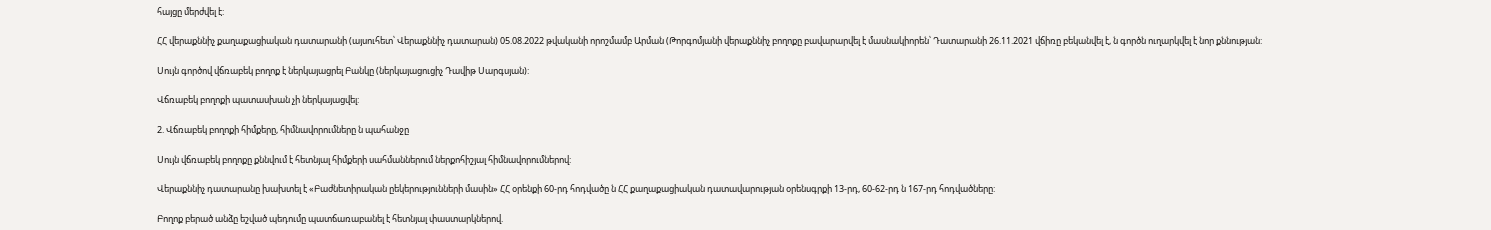հայցը մերժվել է:

ՀՀ վերաքննիչ քաղաքացիական դատարանի (այսուհետ՝ Վերաքննիչ դատարան) 05.08.2022 թվականի որոշմամբ Արման (Թորգոմյանի վերաքննիչ բողոքը բավարարվել է մասնակիորեն՝ Դատարանի 26.11.2021 վճիռը բեկանվել է, ն գործն ուղարկվել է նոր քննության:

Սույն գործով վճռաբեկ բողոք է ներկայացրել Բանկը (ներկայացուցիչ Դավիթ Սարգսյան):

Վճռաբեկ բողոքի պատասխան չի ներկայացվել:

2. Վճռաբեկ բողոքի հիմքերը, հիմնավորումները ն պահանջը

Սույն վճռաբեկ բողոքը քննվում է հետնյալ հիմքերի սահմաններում ներքոհիշյալ հիմնավորումներով:

Վերաքննիչ դատարանը խախտել է «Բաժնետիրական ըեկերությունների մասին» ՀՀ օրենքի 60-րդ հոդվածը ն ՀՀ քաղաքացիական դատավարության օրենսգրքի 13-րդ, 60-62-րդ ն 167-րդ հոդվածները:

Բողոք բերած անձը եշված պեդումը պատճառաբանել է հետնյալ փաստարկներով.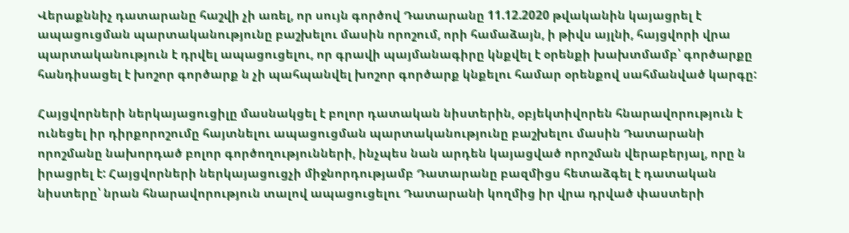Վերաքննիչ դատարանը հաշվի չի առել, որ սույն գործով Դատարանը 11.12.2020 թվականին կայացրել է ապացուցման պարտականությունը բաշխելու մասին որոշում, որի համաձայն, ի թիվս այլնի, հայցվորի վրա պարտականություն է դրվել ապացուցելու, որ գրավի պայմանագիրը կնքվել է օրենքի խախտմամբ՝ գործարքը հանդիսացել է խոշոր գործարք ն չի պահպանվել խոշոր գործարք կնքելու համար օրենքով սահմանված կարգը:

Հայցվորների ներկայացուցիլը մասնակցել է բոլոր դատական նիստերին, օբյեկտիվորեն հնարավորություն է ունեցել իր դիրքորոշումը հայտնելու ապացուցման պարտականությունը բաշխելու մասին Դատարանի որոշմանը նախորդած բոլոր գործողությունների, ինչպես նան արդեն կայացված որոշման վերաբերյալ, որը ն իրացրել է: Հայցվորների ներկայացուցչի միջնորդությամբ Դատարանը բազմիցս հետաձգել է դատական նիստերը՝ նրան հնարավորություն տալով ապացուցելու Դատարանի կողմից իր վրա դրված փաստերի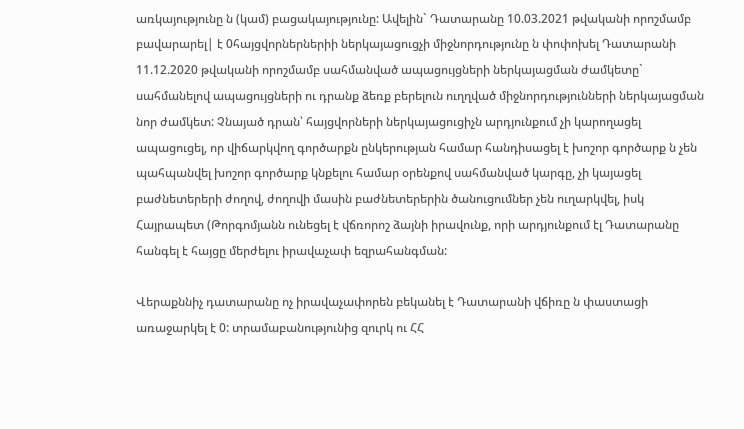առկայությունը ն (կամ) բացակայությունը: Ավելին` Դատարանը 10.03.2021 թվականի որոշմամբ բավարարել| է 0հայցվորներներիի ներկայացուցչի միջնորդությունը ն փոփոխել Դատարանի 11.12.2020 թվականի որոշմամբ սահմանված ապացույցների ներկայացման ժամկետը` սահմանելով ապացույցների ու դրանք ձեռք բերելուն ուղղված միջնորդությունների ներկայացման նոր ժամկետ: Չնայած դրան՝ հայցվորների ներկայացուցիչն արդյունքում չի կարողացել ապացուցել, որ վիճարկվող գործարքն ընկերության համար հանդիսացել է խոշոր գործարք ն չեն պահպանվել խոշոր գործարք կնքելու համար օրենքով սահմանված կարգը, չի կայացել բաժնետերերի ժողով, ժողովի մասին բաժնետերերին ծանուցումներ չեն ուղարկվել, իսկ Հայրապետ (Թորգոմյանն ունեցել է վճռորոշ ձայնի իրավունք, որի արդյունքում էլ Դատարանը հանգել է հայցը մերժելու իրավաչափ եզրահանգման:

Վերաքննիչ դատարանը ոչ իրավաչափորեն բեկանել է Դատարանի վճիռը ն փաստացի առաջարկել է 0: տրամաբանությունից զուրկ ու ՀՀ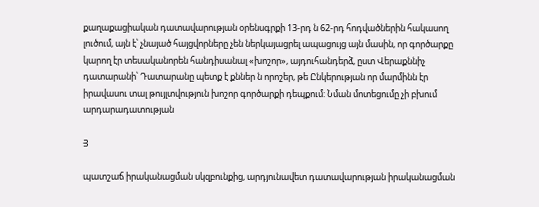քաղաքացիական դատավարության օրենսգրքի 13-րդ ն 62-րդ հոդվածներին հակասող լուծում, այն է՝ չնայած հայցվորները չեն ներկայացրել ապացույց այն մասին, որ գործարքը կարող էր տեսականորեն հանդիսանալ «խոշոր», այդուհանդերձ, ըստ Վերաքննիչ դատարանի՝ Դատարանը պետք է քններ ն որոշեր, թե Ընկերության որ մարմինն էր իրավասու տալ թույլտվություն խոշոր գործարքի դեպքում: Նման մոտեցումը չի բխում արդարադատության

Յ

պատշաճ իրականացման սկզբունքից, արդյունավետ դատավարության իրականացման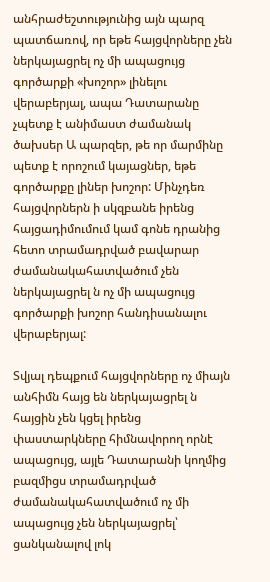անհրաժեշտությունից այն պարզ պատճառով, որ եթե հայցվորները չեն ներկայացրել ոչ մի ապացույց գործարքի «խոշոր» լինելու վերաբերյալ, ապա Դատարանը չպետք է անիմաստ ժամանակ ծախսեր Ա պարզեր, թե որ մարմինը պետք է որոշում կայացներ, եթե գործարքը լիներ խոշոր: Մինչդեռ հայցվորներն ի սկզբանե իրենց հայցադիմումում կամ գոնե դրանից հետո տրամադրված բավարար ժամանակահատվածում չեն ներկայացրել ն ոչ մի ապացույց գործարքի խոշոր հանդիսանալու վերաբերյալ:

Տվյալ դեպքում հայցվորները ոչ միայն անհիմն հայց են ներկայացրել ն հայցին չեն կցել իրենց փաստարկները հիմնավորող որնէ ապացույց, այլե Դատարանի կողմից բազմիցս տրամադրված ժամանակահատվածում ոչ մի ապացույց չեն ներկայացրել՝ ցանկանալով լոկ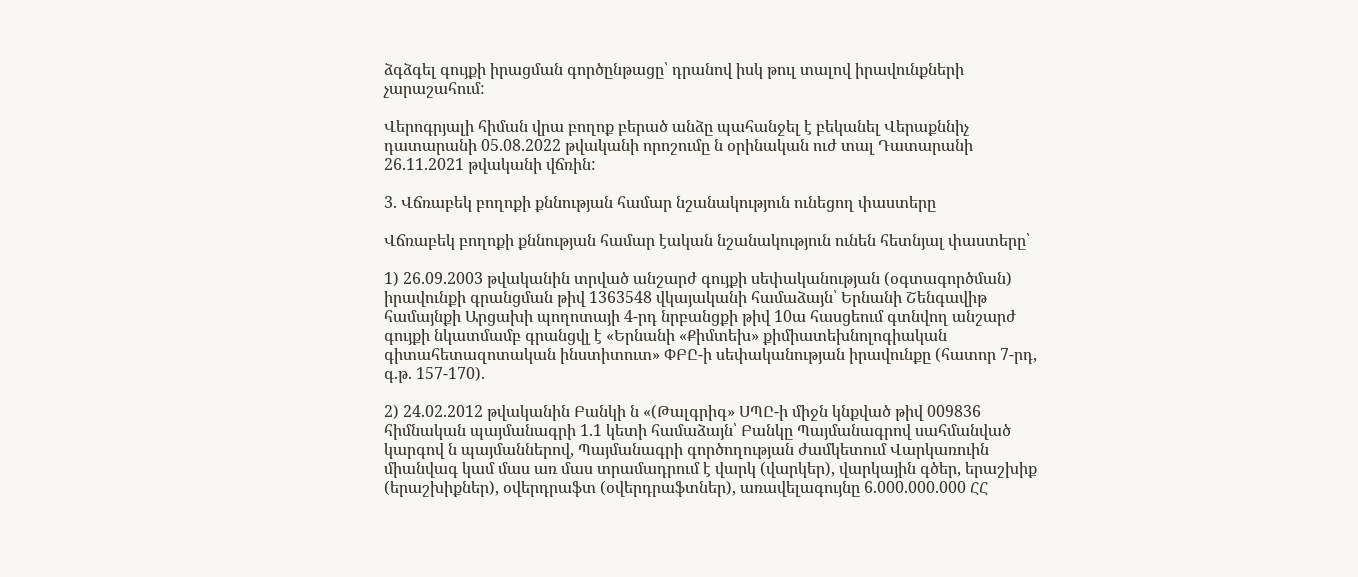ձգձգել գույքի իրացման գործընթացը՝ դրանով իսկ թուլ տալով իրավունքների չարաշահում:

Վերոգրյալի հիման վրա բողոք բերած անձը պահանջել է բեկանել Վերաքննիչ դատարանի 05.08.2022 թվականի որոշումը ն օրինական ուժ տալ Դատարանի 26.11.2021 թվականի վճռին:

3. Վճռաբեկ բողոքի քննության համար նշանակություն ունեցող փաստերը

Վճռաբեկ բողոքի քննության համար էական նշանակություն ունեն հետնյալ փաստերը՝

1) 26.09.2003 թվականին տրված անշարժ գույքի սեփականության (օգտագործման) իրավունքի գրանցման թիվ 1363548 վկայականի համաձայն՝ Երնանի Շենգավիթ համայնքի Արցախի պողոտայի 4-րդ նրբանցքի թիվ 10ա հասցեում գտնվող անշարժ գույքի նկատմամբ գրանցվլ է «Երնանի «Քիմտեխ» քիմիատեխնոլոգիական գիտահետազոտական ինստիտուտ» ՓԲԸ-ի սեփականության իրավունքը (հատոր 7-րդ, գ.թ. 157-170).

2) 24.02.2012 թվականին Բանկի ն «(Թալգրիգ» ՍՊԸ-ի միջն կնքված թիվ 009836 հիմնական պայմանագրի 1.1 կետի համաձայն՝ Բանկը Պայմանագրով սահմանված կարգով ն պայմաններով, Պայմանագրի գործողության ժամկետում Վարկառուին միանվագ կամ մաս առ մաս տրամադրում է վարկ (վարկեր), վարկային գծեր, երաշխիք (երաշխիքներ), օվերդրաֆտ (օվերդրաֆտներ), առավելագույնը 6.000.000.000 ՀՀ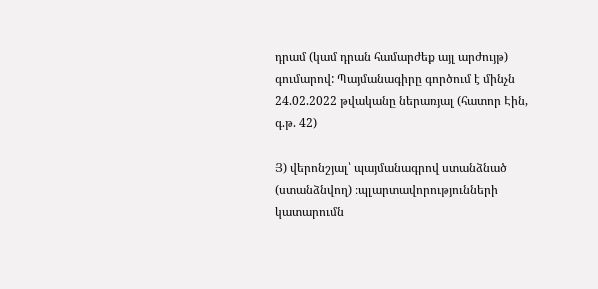դրամ (կամ դրան համարժեք այլ արժույթ) գումարով: Պայմանագիրը գործում է մինչն 24.02.2022 թվականը ներառյալ (հատոր Էին, գ.թ. 42)

Յ) վերոնշյալ՝ պայմանագրով ստանձնած (ստանձնվող) ։պլարտավորությունների կատարումն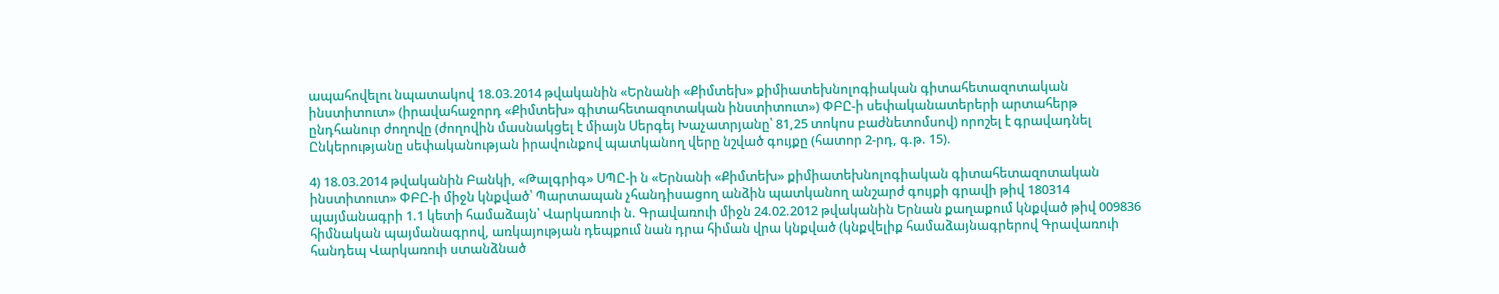ապահովելու նպատակով 18.03.2014 թվականին «Երնանի «Քիմտեխ» քիմիատեխնոլոգիական գիտահետազոտական ինստիտուտ» (իրավահաջորդ «Քիմտեխ» գիտահետազոտական ինստիտուտ») ՓԲԸ-ի սեփականատերերի արտահերթ ընդհանուր ժողովը (ժողովին մասնակցել է միայն Սերգեյ Խաչատրյանը՝ 81,25 տոկոս բաժնետոմսով) որոշել է գրավադնել Ընկերությանը սեփականության իրավունքով պատկանող վերը նշված գույքը (հատոր 2-րդ, գ.թ. 15).

4) 18.03.2014 թվականին Բանկի, «Թալգրիգ» ՍՊԸ-ի ն «Երնանի «Քիմտեխ» քիմիատեխնոլոգիական գիտահետազոտական ինստիտուտ» ՓԲԸ-ի միջն կնքված՝ Պարտապան չհանդիսացող անձին պատկանող անշարժ գույքի գրավի թիվ 180314 պայմանագրի 1.1 կետի համաձայն՝ Վարկառուի ն. Գրավառուի միջն 24.02.2012 թվականին Երնան քաղաքում կնքված թիվ 009836 հիմնական պայմանագրով, առկայության դեպքում նան դրա հիման վրա կնքված (կնքվելիք համաձայնագրերով Գրավառուի հանդեպ Վարկառուի ստանձնած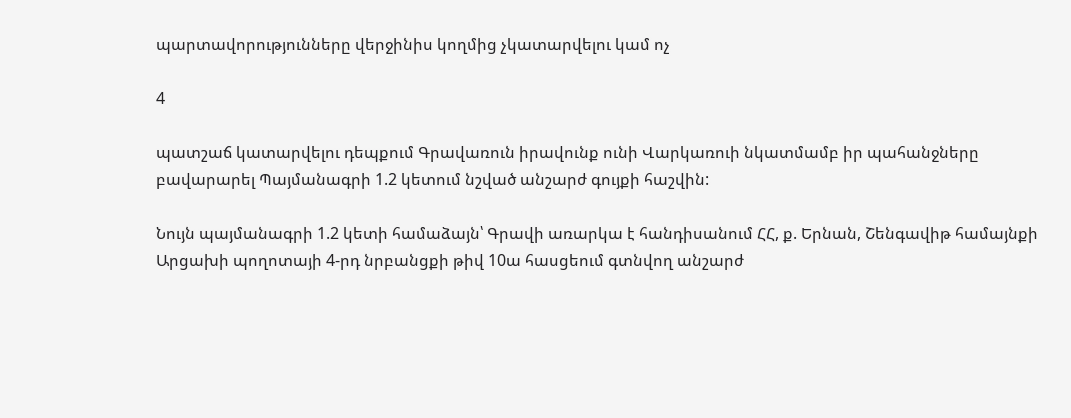պարտավորությունները վերջինիս կողմից չկատարվելու կամ ոչ

4

պատշաճ կատարվելու դեպքում Գրավառուն իրավունք ունի Վարկառուի նկատմամբ իր պահանջները բավարարել Պայմանագրի 1.2 կետում նշված անշարժ գույքի հաշվին:

Նույն պայմանագրի 1.2 կետի համաձայն՝ Գրավի առարկա է հանդիսանում ՀՀ, ք. Երնան, Շենգավիթ համայնքի Արցախի պողոտայի 4-րդ նրբանցքի թիվ 10ա հասցեում գտնվող անշարժ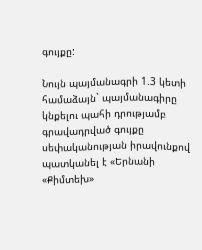գույքը:

Նույն պայմանագրի 1.3 կետի համաձայն` պայմանագիրը կնքելու պահի դրությամբ գրավադրված գույքը սեփականության իրավունքով պատկանել է «Երնանի «Քիմտեխ»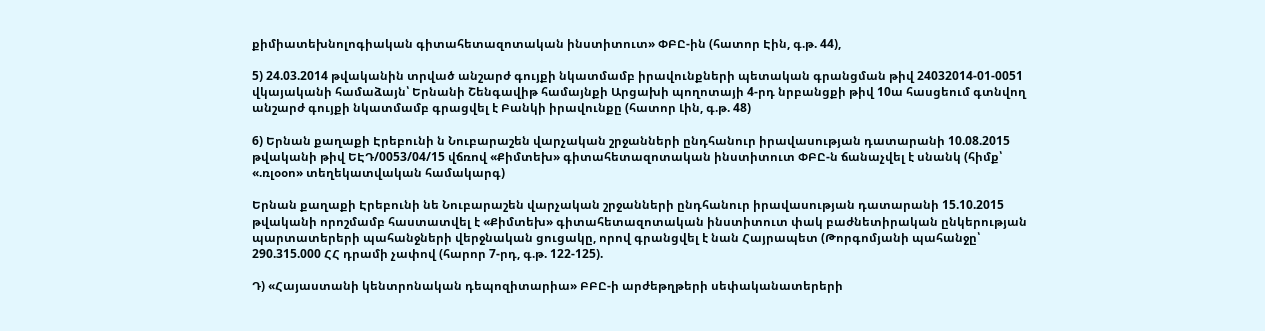քիմիատեխնոլոգիական գիտահետազոտական ինստիտուտ» ՓԲԸ-ին (հատոր Էին, գ.թ. 44),

5) 24.03.2014 թվականին տրված անշարժ գույքի նկատմամբ իրավունքների պետական գրանցման թիվ 24032014-01-0051 վկայականի համաձայն՝ Երնանի Շենգավիթ համայնքի Արցախի պողոտայի 4-րդ նրբանցքի թիվ 10ա հասցեում գտնվող անշարժ գույքի նկատմամբ գրացվել է Բանկի իրավունքը (հատոր Լին, գ.թ. 48)

6) Երնան քաղաքի Էրեբունի ն Նուբարաշեն վարչական շրջանների ընդհանուր իրավասության դատարանի 10.08.2015 թվականի թիվ ԵԷԴ/0053/04/15 վճռով «Քիմտեխ» գիտահետազոտական ինստիտուտ ՓԲԸ-ն ճանաչվել է սնանկ (հիմք՝ «.ռլօօո» տեղեկատվական համակարգ)

Երնան քաղաքի Էրեբունի նե Նուբարաշեն վարչական շրջանների ընդհանուր իրավասության դատարանի 15.10.2015 թվականի որոշմամբ հաստատվել է «Քիմտեխ» գիտահետազոտական ինստիտուտ փակ բաժնետիրական ընկերության պարտատերերի պահանջների վերջնական ցուցակը, որով գրանցվել է նան Հայրապետ (Թորգոմյանի պահանջը՝ 290.315.000 ՀՀ դրամի չափով (հարոր 7-րդ, գ.թ. 122-125).

Դ) «Հայաստանի կենտրոնական դեպոզիտարիա» ԲԲԸ-ի արժեթղթերի սեփականատերերի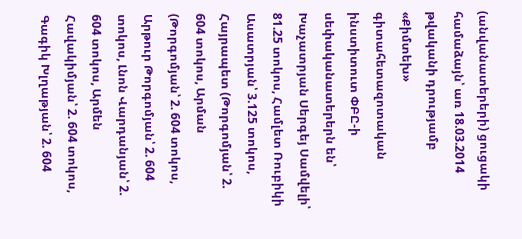(անվանատերերի) ցուցակի համաձայն՝ առ 18.03.2014 թվականի դրությամբ «Քիմտեխ» գիտահետազոտական ինստիտուտ ՓԲԸ-ի սեփականատերերն են՝ Խաչատրյան Սերգեյ Սամվելի՝ 81.25 տոկոս, Համլետ Ռուբիկի Ասատրյան՝ 3.125 տոկոս, Հայրապետ (Թորգոմյան՝ 2. 604 տոկոս, Արման (Թորգոմյան՝ 2. 604 տոկոս, Արթուր Թորգոմյան՝ 2. 604 տոկոս, Լնոն Վարդանյան՝ 2. 604 տոկոս, Արմեն Հավակիմյան՝ 2. 604 տոկոս, Գագիկ Խլղաթյան՝ 2. 604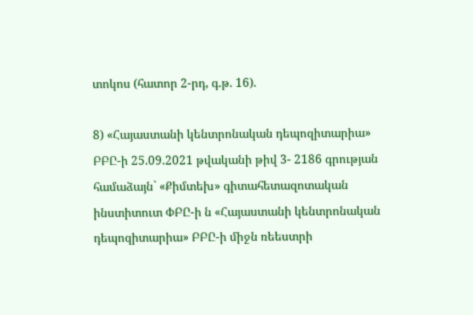տոկոս (հատոր 2-րդ, գ.թ. 16).

8) «Հայաստանի կենտրոնական դեպոզիտարիա» ԲԲԸ-ի 25.09.2021 թվականի թիվ 3- 2186 գրության համաձայն` «Քիմտեխ» գիտահետազոտական ինստիտուտ ՓԲԸ-ի ն «Հայաստանի կենտրոնական դեպոզիտարիա» ԲԲԸ-ի միջն ռեեստրի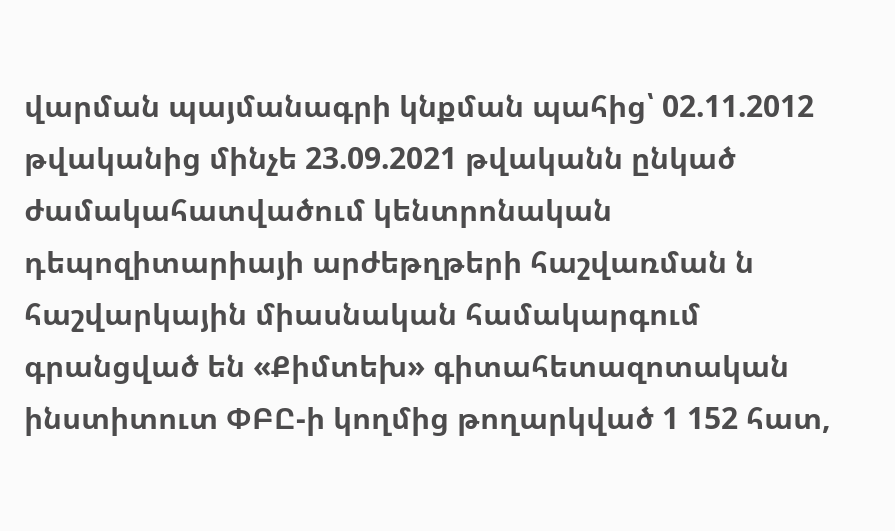վարման պայմանագրի կնքման պահից՝ 02.11.2012 թվականից մինչե 23.09.2021 թվականն ընկած ժամակահատվածում կենտրոնական դեպոզիտարիայի արժեթղթերի հաշվառման ն հաշվարկային միասնական համակարգում գրանցված են «Քիմտեխ» գիտահետազոտական ինստիտուտ ՓԲԸ-ի կողմից թողարկված 1 152 հատ,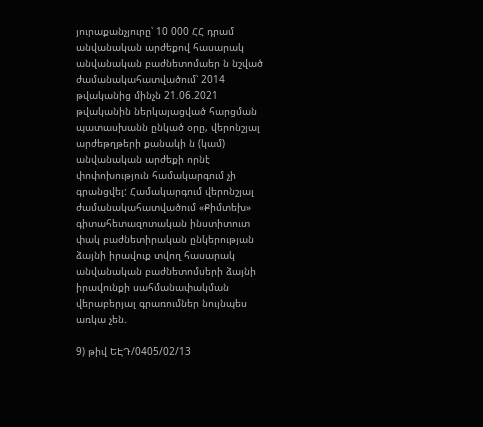յուրաքանչյուրը՝ 10 000 ՀՀ դրամ անվանական արժեքով հասարակ անվանական բաժնետոմաեր ն նշված ժամանակահատվածում՝ 2014 թվականից մինչն 21.06.2021 թվականին ներկայացված հարցման պատասխանն ընկած օրը, վերոնշյալ արժեթղթերի քանակի ն (կամ) անվանական արժեքի որնէ փոփոխություն համակարգում չի գրանցվել: Համակարգում վերոնշյալ ժամանակահատվածում «Քիմտեխ» գիտահետազոտական ինստիտուտ փակ բաժնետիրական ընկերության ձայնի իրավուք տվող հասարակ անվանական բաժնետոմսերի ձայնի իրավունքի սահմանափակման վերաբերյալ գրառումներ նույնպես առկա չեն.

9) թիվ ԵԷԴ/0405/02/13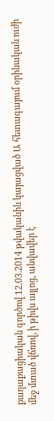քաղաքացիական գործով 12.03.2014 թվականին կայացված Ա հետագայում օրինական ուժի մեջ մտած վճռով, ի թիվս այլոց, անվավեր է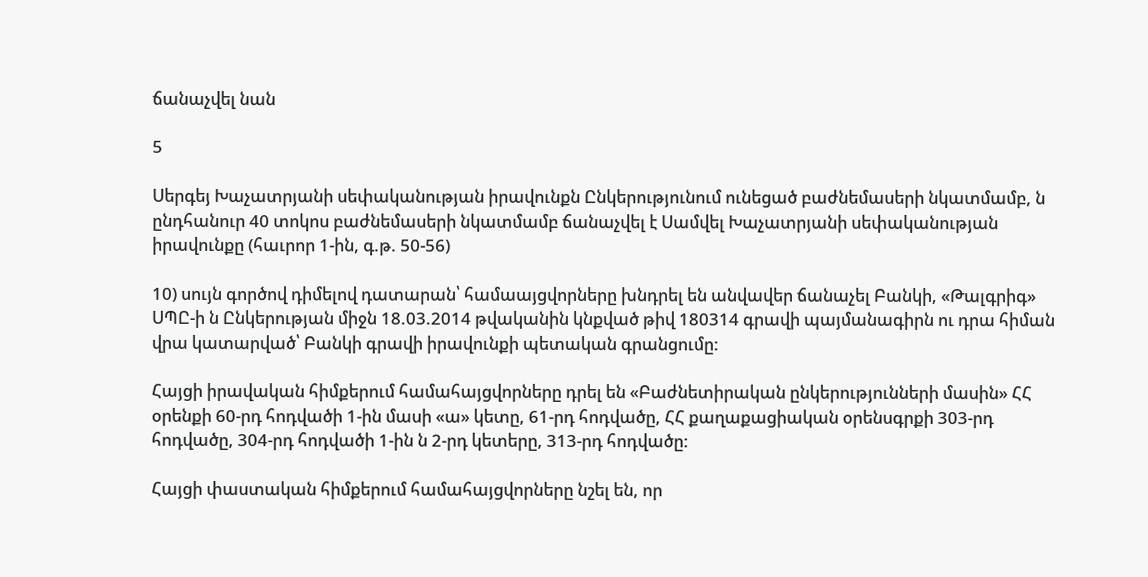ճանաչվել նան

5

Սերգեյ Խաչատրյանի սեփականության իրավունքն Ընկերությունում ունեցած բաժնեմասերի նկատմամբ, ն ընդհանուր 40 տոկոս բաժնեմասերի նկատմամբ ճանաչվել է Սամվել Խաչատրյանի սեփականության իրավունքը (հաւրոր 1-ին, գ.թ. 50-56)

10) սույն գործով դիմելով դատարան՝ համաայցվորները խնդրել են անվավեր ճանաչել Բանկի, «Թալգրիգ» ՍՊԸ-ի ն Ընկերության միջն 18.03.2014 թվականին կնքված թիվ 180314 գրավի պայմանագիրն ու դրա հիման վրա կատարված՝ Բանկի գրավի իրավունքի պետական գրանցումը:

Հայցի իրավական հիմքերում համահայցվորները դրել են «Բաժնետիրական ընկերությունների մասին» ՀՀ օրենքի 60-րդ հոդվածի 1-ին մասի «ա» կետը, 61-րդ հոդվածը, ՀՀ քաղաքացիական օրենսգրքի 303-րդ հոդվածը, 304-րդ հոդվածի 1-ին ն 2-րդ կետերը, 313-րդ հոդվածը:

Հայցի փաստական հիմքերում համահայցվորները նշել են, որ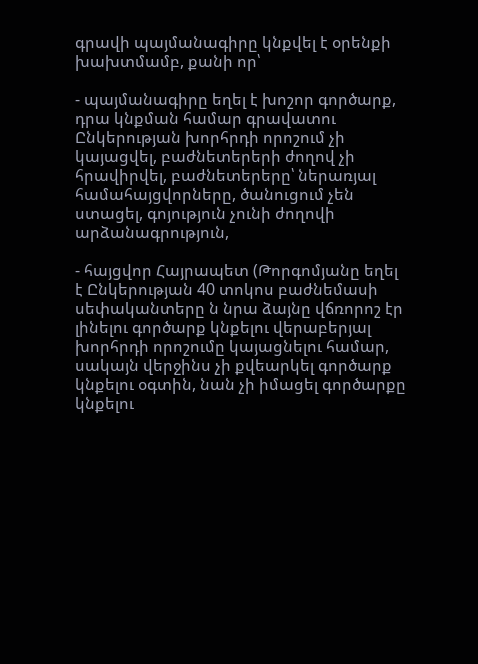գրավի պայմանագիրը կնքվել է օրենքի խախտմամբ, քանի որ՝

- պայմանագիրը եղել է խոշոր գործարք, դրա կնքման համար գրավատու Ընկերության խորհրդի որոշում չի կայացվել, բաժնետերերի ժողով չի հրավիրվել, բաժնետերերը՝ ներառյալ համահայցվորները, ծանուցում չեն ստացել, գոյություն չունի ժողովի արձանագրություն,

- հայցվոր Հայրապետ (Թորգոմյանը եղել է Ընկերության 40 տոկոս բաժնեմասի սեփականտերը ն նրա ձայնը վճռորոշ էր լինելու գործարք կնքելու վերաբերյալ խորհրդի որոշումը կայացնելու համար, սակայն վերջինս չի քվեարկել գործարք կնքելու օգտին, նան չի իմացել գործարքը կնքելու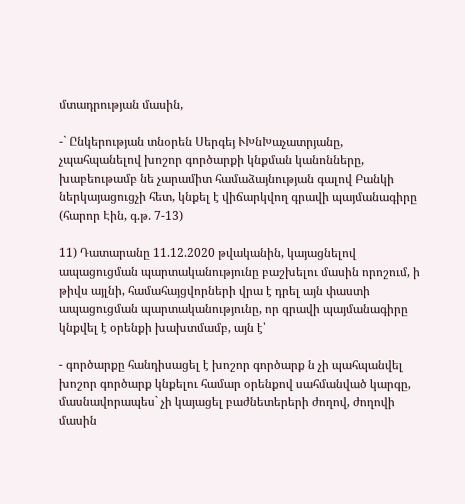մտադրության մասին,

-` Ընկերության տնօրեն Սերգեյ ՒԽնԽաչատրյանը, չպահպանելով խոշոր գործարքի կնքման կանոնները, խաբեութամբ նե չարամիտ համաձայնության գալով Բանկի ներկայացուցչի հետ, կնքել է վիճարկվող գրավի պայմանագիրը (հարոր Էին, գ.թ. 7-13)

11) Դատարանը 11.12.2020 թվականին, կայացնելով ապացուցման պարտականությունը բաշխելու մասին որոշում, ի թիվս այլնի, համահայցվորների վրա է դրել այն փաստի ապացուցման պարտականությունը, որ գրավի պայմանագիրը կնքվել է օրենքի խախտմամբ, այն է՝

- գործարքը հանդիսացել է խոշոր գործարք ն չի պահպանվել խոշոր գործարք կնքելու համար օրենքով սահմանված կարգը, մասնավորապես` չի կայացել բաժնետերերի ժողով, ժողովի մասին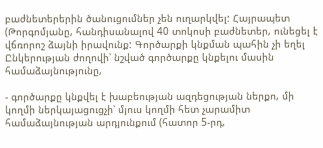բաժնետերերին ծանուցումներ չեն ուղարկվել: Հայրապետ (Թորգոմյանը, հանդիսանալով 40 տոկոսի բաժնետեր, ունեցել է վճռորոշ ձայնի իրավունք: Գործարքի կնքման պահին չի եղել Ընկերության ժողովի՝ նշված գործարքը կնքելու մասին համաձայնությունը,

- գործարքը կնքվել է խաբեության ազդեցության ներքո, մի կողմի ներկայացուցչի՝ մյուս կողմի հետ չարամիտ համաձայնության արդյունքում (հատոր 5-րդ,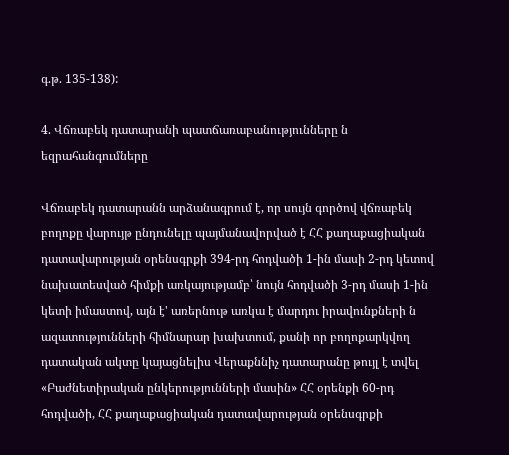գ.թ. 135-138):

4. Վճռաբեկ դատարանի պատճառաբանությունները ն եզրահանգումները

Վճռաբեկ դատարանն արձանագրում է, որ սույն գործով վճռաբեկ բողոքը վարույթ ընդունելը պայմանավորված է ՀՀ քաղաքացիական դատավարության օրենսգրքի 394-րդ հոդվածի 1-ին մասի 2-րդ կետով նախատեսված հիմքի առկայությամբ՝ նույն հոդվածի 3-րդ մասի 1-ին կետի իմաստով, այն է' առերնութ առկա է մարդու իրավունքների ն ազատությունների հիմնարար խախտում, քանի որ բողոքարկվող դատական ակտը կայացնելիս Վերաքննիչ դատարանը թույլ է տվել «Բաժնետիրական ընկերությունների մասին» ՀՀ օրենքի 60-րդ հոդվածի, ՀՀ քաղաքացիական դատավարության օրենսգրքի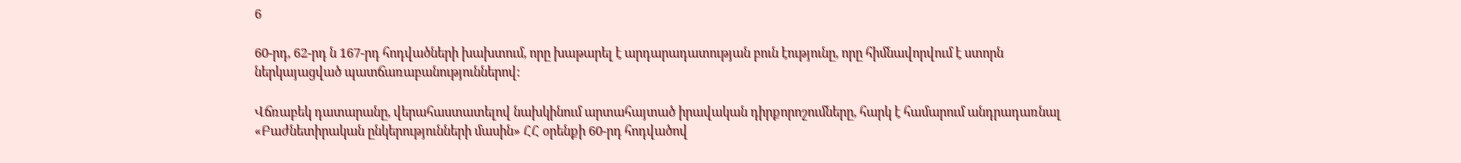6

60-րդ, 62-րդ ն 167-րդ հոդվածների խախտում, որը խաթարել է արդարադատության բուն էությունը, որը հիմնավորվում է ստորն ներկայացված պատճառաբանություններով:

Վճռաբեկ դատարանը, վերահաստատելով նախկինում արտահայտած իրավական դիրքորոշումները, հարկ է համարում անդրադառնալ «Բաժնետիրական ընկերությունների մասին» ՀՀ օրենքի 60-րդ հոդվածով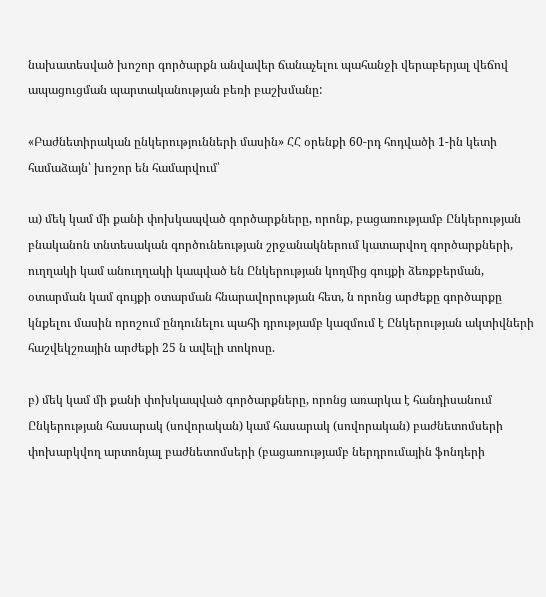նախատեսված խոշոր գործարքն անվավեր ճանաչելու պահանջի վերաբերյալ վեճով ապացուցման պարտականության բեռի բաշխմանը:

«Բաժնետիրական ընկերությունների մասին» ՀՀ օրենքի 60-րդ հոդվածի 1-ին կետի համաձայն՝ խոշոր են համարվում՝

ա) մեկ կամ մի քանի փոխկապված գործարքները, որոնք, բացառությամբ Ընկերության բնականոն տնտեսական գործունեության շրջանակներում կատարվող գործարքների, ուղղակի կամ անուղղակի կապված են Ընկերության կողմից գույքի ձեռքբերման, օտարման կամ գույքի օտարման հնարավորության հետ, ն որոնց արժեքը գործարքը կնքելու մասին որոշում ընդունելու պահի դրությամբ կազմում է Ընկերության ակտիվների հաշվեկշռային արժեքի 25 ն ավելի տոկոսը.

բ) մեկ կամ մի քանի փոխկապված գործարքները, որոնց առարկա է հանդիսանում Ընկերության հասարակ (սովորական) կամ հասարակ (սովորական) բաժնետոմսերի փոխարկվող արտոնյալ բաժնետոմսերի (բացառությամբ ներդրումային ֆոնդերի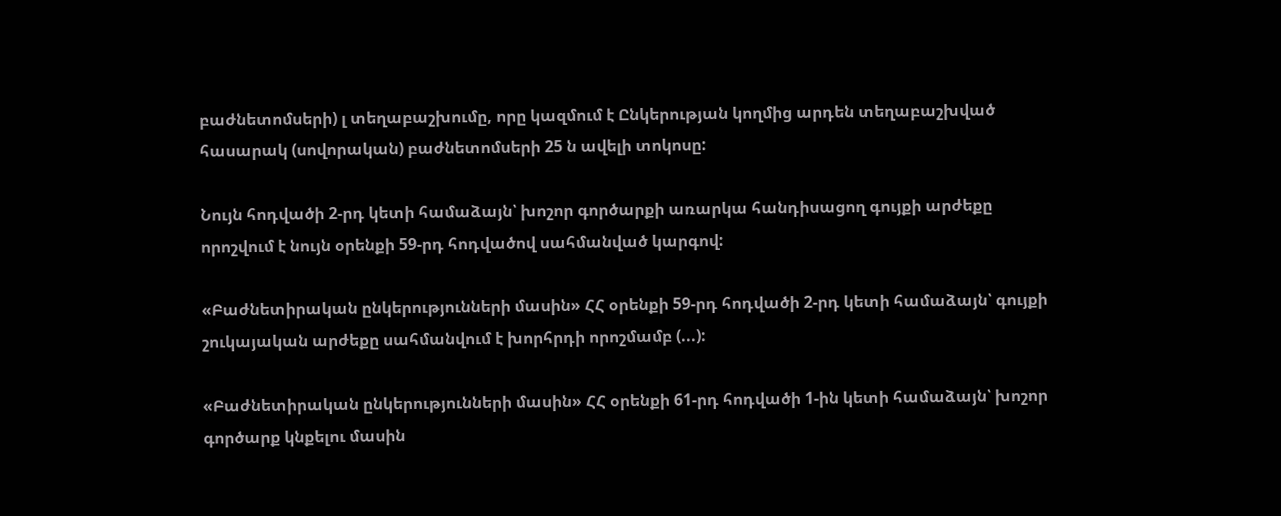բաժնետոմսերի) լ տեղաբաշխումը, որը կազմում է Ընկերության կողմից արդեն տեղաբաշխված հասարակ (սովորական) բաժնետոմսերի 25 ն ավելի տոկոսը:

Նույն հոդվածի 2-րդ կետի համաձայն՝ խոշոր գործարքի առարկա հանդիսացող գույքի արժեքը որոշվում է նույն օրենքի 59-րդ հոդվածով սահմանված կարգով:

«Բաժնետիրական ընկերությունների մասին» ՀՀ օրենքի 59-րդ հոդվածի 2-րդ կետի համաձայն՝ գույքի շուկայական արժեքը սահմանվում է խորհրդի որոշմամբ (...):

«Բաժնետիրական ընկերությունների մասին» ՀՀ օրենքի 61-րդ հոդվածի 1-ին կետի համաձայն՝ խոշոր գործարք կնքելու մասին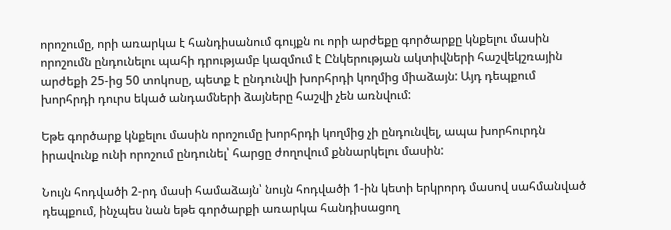որոշումը, որի առարկա է հանդիսանում գույքն ու որի արժեքը գործարքը կնքելու մասին որոշումն ընդունելու պահի դրությամբ կազմում է Ընկերության ակտիվների հաշվեկշռային արժեքի 25-ից 50 տոկոսը, պետք է ընդունվի խորհրդի կողմից միաձայն: Այդ դեպքում խորհրդի դուրս եկած անդամների ձայները հաշվի չեն առնվում:

Եթե գործարք կնքելու մասին որոշումը խորհրդի կողմից չի ընդունվել, ապա խորհուրդն իրավունք ունի որոշում ընդունել՝ հարցը ժողովում քննարկելու մասին:

Նույն հոդվածի 2-րդ մասի համաձայն՝ նույն հոդվածի 1-ին կետի երկրորդ մասով սահմանված դեպքում, ինչպես նան եթե գործարքի առարկա հանդիսացող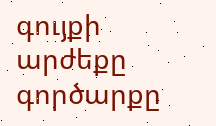գույքի արժեքը գործարքը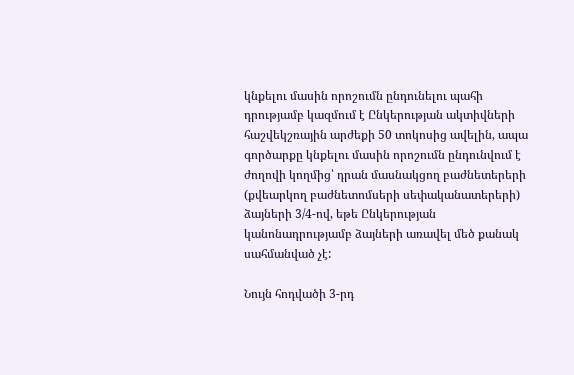կնքելու մասին որոշումն ընդունելու պահի դրությամբ կազմում է Ընկերության ակտիվների հաշվեկշռային արժեքի 50 տոկոսից ավելին, ապա գործարքը կնքելու մասին որոշումն ընդունվում է ժողովի կողմից՝ դրան մասնակցող բաժնետերերի (քվեարկող բաժնետոմսերի սեփականատերերի) ձայների 3/4-ով, եթե Ընկերության կանոնադրությամբ ձայների առավել մեծ քանակ սահմանված չէ:

Նույն հոդվածի 3-րդ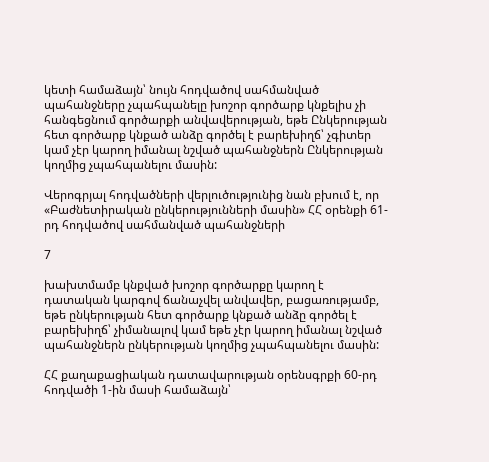կետի համաձայն՝ նույն հոդվածով սահմանված պահանջները չպահպանելը խոշոր գործարք կնքելիս չի հանգեցնում գործարքի անվավերության, եթե Ընկերության հետ գործարք կնքած անձը գործել է բարեխիղճ՝ չգիտեր կամ չէր կարող իմանալ նշված պահանջներն Ընկերության կողմից չպահպանելու մասին:

Վերոգրյալ հոդվածների վերլուծությունից նան բխում է, որ «Բաժնետիրական ընկերությունների մասին» ՀՀ օրենքի 61-րդ հոդվածով սահմանված պահանջների

7

խախտմամբ կնքված խոշոր գործարքը կարող է դատական կարգով ճանաչվել անվավեր, բացառությամբ, եթե ընկերության հետ գործարք կնքած անձը գործել է բարեխիղճ՝ չիմանալով կամ եթե չէր կարող իմանալ նշված պահանջներն ընկերության կողմից չպահպանելու մասին:

ՀՀ քաղաքացիական դատավարության օրենսգրքի 60-րդ հոդվածի 1-ին մասի համաձայն՝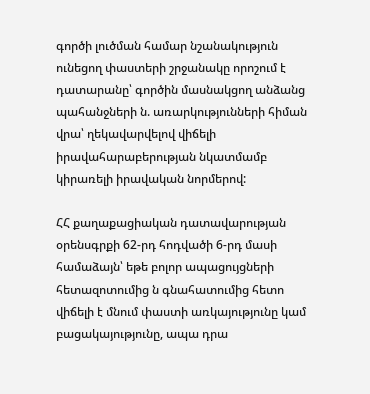գործի լուծման համար նշանակություն ունեցող փաստերի շրջանակը որոշում է դատարանը՝ գործին մասնակցող անձանց պահանջների ն. առարկությունների հիման վրա՝ ղեկավարվելով վիճելի իրավահարաբերության նկատմամբ կիրառելի իրավական նորմերով:

ՀՀ քաղաքացիական դատավարության օրենսգրքի 62-րդ հոդվածի 6-րդ մասի համաձայն՝ եթե բոլոր ապացույցների հետազոտումից ն գնահատումից հետո վիճելի է մնում փաստի առկայությունը կամ բացակայությունը, ապա դրա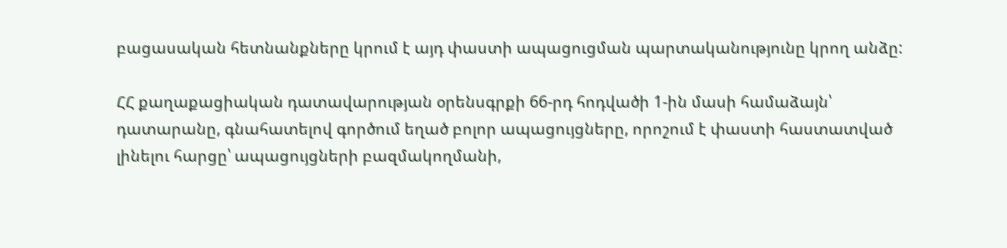բացասական հետնանքները կրում է այդ փաստի ապացուցման պարտականությունը կրող անձը:

ՀՀ քաղաքացիական դատավարության օրենսգրքի 66-րդ հոդվածի 1-ին մասի համաձայն՝ դատարանը, գնահատելով գործում եղած բոլոր ապացույցները, որոշում է փաստի հաստատված լինելու հարցը՝ ապացույցների բազմակողմանի,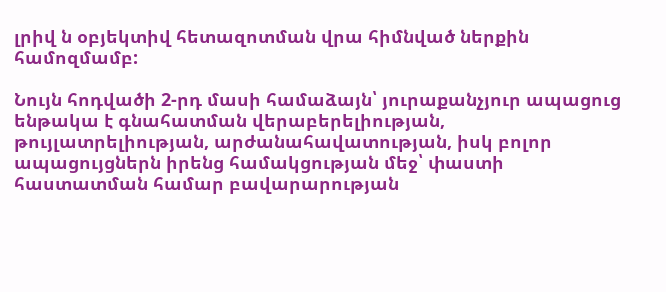լրիվ ն օբյեկտիվ հետազոտման վրա հիմնված ներքին համոզմամբ:

Նույն հոդվածի 2-րդ մասի համաձայն՝ յուրաքանչյուր ապացուց ենթակա է գնահատման վերաբերելիության, թույլատրելիության, արժանահավատության, իսկ բոլոր ապացույցներն իրենց համակցության մեջ՝ փաստի հաստատման համար բավարարության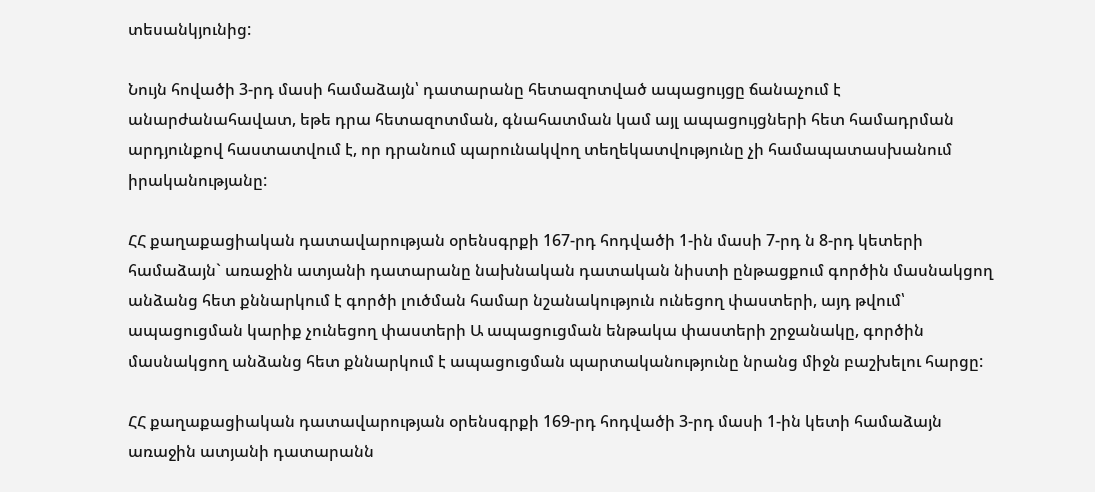տեսանկյունից:

Նույն հովածի 3-րդ մասի համաձայն՝ դատարանը հետազոտված ապացույցը ճանաչում է անարժանահավատ, եթե դրա հետազոտման, գնահատման կամ այլ ապացույցների հետ համադրման արդյունքով հաստատվում է, որ դրանում պարունակվող տեղեկատվությունը չի համապատասխանում իրականությանը:

ՀՀ քաղաքացիական դատավարության օրենսգրքի 167-րդ հոդվածի 1-ին մասի 7-րդ ն 8-րդ կետերի համաձայն` առաջին ատյանի դատարանը նախնական դատական նիստի ընթացքում գործին մասնակցող անձանց հետ քննարկում է գործի լուծման համար նշանակություն ունեցող փաստերի, այդ թվում՝ ապացուցման կարիք չունեցող փաստերի Ա ապացուցման ենթակա փաստերի շրջանակը, գործին մասնակցող անձանց հետ քննարկում է ապացուցման պարտականությունը նրանց միջն բաշխելու հարցը:

ՀՀ քաղաքացիական դատավարության օրենսգրքի 169-րդ հոդվածի 3-րդ մասի 1-ին կետի համաձայն առաջին ատյանի դատարանն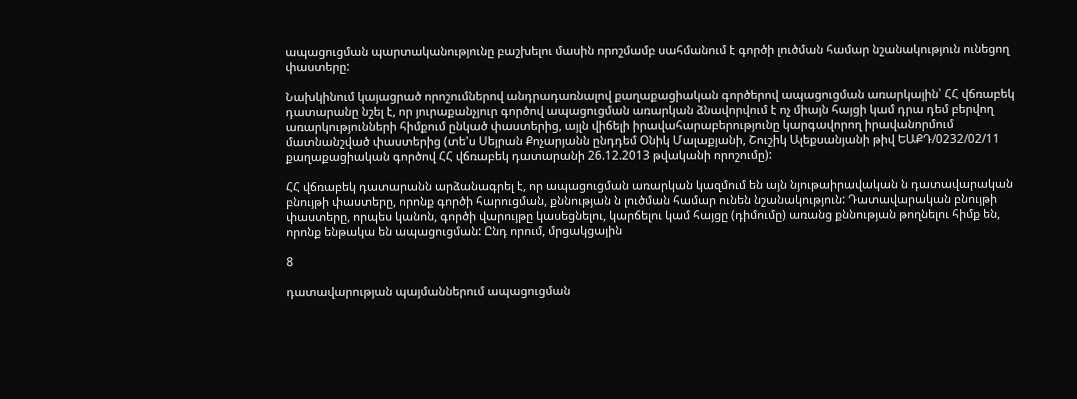ապացուցման պարտականությունը բաշխելու մասին որոշմամբ սահմանում է գործի լուծման համար նշանակություն ունեցող փաստերը:

Նախկինում կայացրած որոշումներով անդրադառնալով քաղաքացիական գործերով ապացուցման առարկային՝ ՀՀ վճռաբեկ դատարանը նշել է, որ յուրաքանչյուր գործով ապացուցման առարկան ձնավորվում է ոչ միայն հայցի կամ դրա դեմ բերվող առարկությունների հիմքում ընկած փաստերից, այլն վիճելի իրավահարաբերությունը կարգավորող իրավանորմում մատնանշված փաստերից (տե'ս Սեյրան Քոչարյանն ընդդեմ Օնիկ Մալաքյանի, Շուշիկ Ալեքսանյանի թիվ ԵԱՔԴ/0232/02/11 քաղաքացիական գործով ՀՀ վճռաբեկ դատարանի 26.12.2013 թվականի որոշումը):

ՀՀ վճռաբեկ դատարանն արձանագրել է, որ ապացուցման առարկան կազմում են այն նյութաիրավական ն դատավարական բնույթի փաստերը, որոնք գործի հարուցման, քննության ն լուծման համար ունեն նշանակություն: Դատավարական բնույթի փաստերը, որպես կանոն, գործի վարույթը կասեցնելու, կարճելու կամ հայցը (դիմումը) առանց քննության թողնելու հիմք են, որոնք ենթակա են ապացուցման: Ընդ որում, մրցակցային

8

դատավարության պայմաններում ապացուցման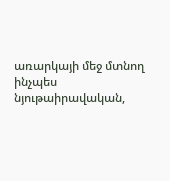առարկայի մեջ մտնող ինչպես նյութաիրավական,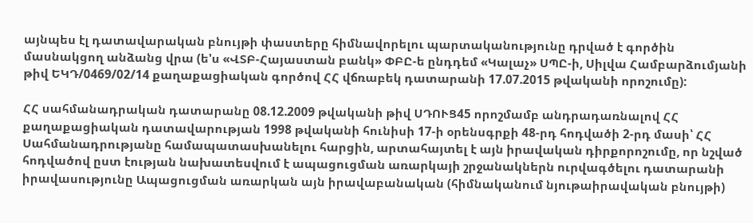այնպես էլ դատավարական բնույթի փաստերը հիմնավորելու պարտականությունը դրված է գործին մասնակցող անձանց վրա (ե'ս «ՎՏԲ-Հայաստան բանկ» ՓԲԸ-ե ընդդեմ «Կալաչ» ՍՊԸ-ի, Սիլվա Համբարձումյանի թիվ ԵԿԴ/0469/02/14 քաղաքացիական գործով ՀՀ վճռաբեկ դատարանի 17.07.2015 թվականի որոշումը):

ՀՀ սահմանադրական դատարանը 08.12.2009 թվականի թիվ ՍԴՈՒՑ45 որոշմամբ անդրադառնալով ՀՀ քաղաքացիական դատավարության 1998 թվականի հունիսի 17-ի օրենսգրքի 48-րդ հոդվածի 2-րդ մասի՝ ՀՀ Սահմանադրությանը համապատասխանելու հարցին, արտահայտել է այն իրավական դիրքորոշումը, որ նշված հոդվածով ըստ էության նախատեսվում է ապացուցման առարկայի շրջանակներն ուրվագծելու դատարանի իրավասությունը Ապացուցման առարկան այն իրավաբանական (հիմնականում նյութաիրավական բնույթի)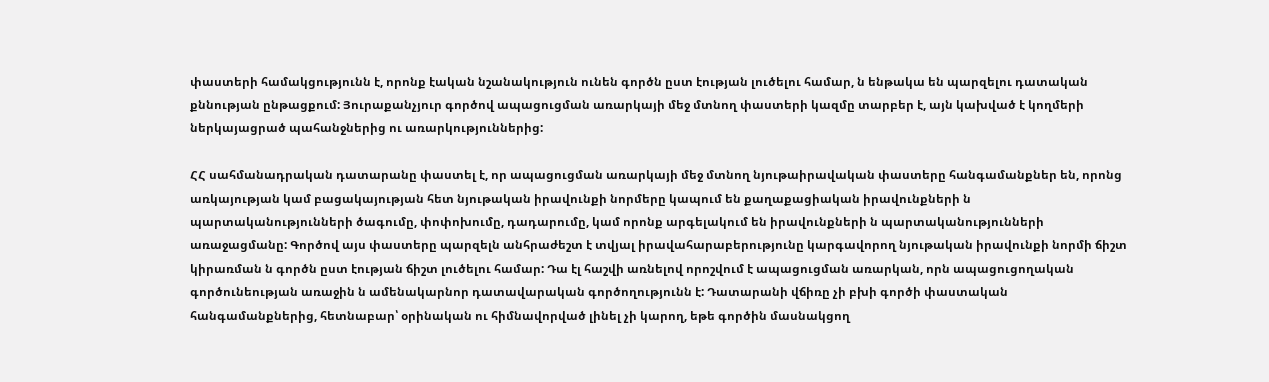փաստերի համակցությունն է, որոնք էական նշանակություն ունեն գործն ըստ էության լուծելու համար, ն ենթակա են պարզելու դատական քննության ընթացքում: Յուրաքանչյուր գործով ապացուցման առարկայի մեջ մտնող փաստերի կազմը տարբեր է, այն կախված է կողմերի ներկայացրած պահանջներից ու առարկություններից:

ՀՀ սահմանադրական դատարանը փաստել է, որ ապացուցման առարկայի մեջ մտնող նյութաիրավական փաստերը հանգամանքներ են, որոնց առկայության կամ բացակայության հետ նյութական իրավունքի նորմերը կապում են քաղաքացիական իրավունքների ն պարտականությունների ծագումը, փոփոխումը, դադարումը, կամ որոնք արգելակում են իրավունքների ն պարտականությունների առաջացմանը: Գործով այս փաստերը պարզելն անհրաժեշտ է տվյալ իրավահարաբերությունը կարգավորող նյութական իրավունքի նորմի ճիշտ կիրառման ն գործն ըստ էության ճիշտ լուծելու համար: Դա էլ հաշվի առնելով որոշվում է ապացուցման առարկան, որն ապացուցողական գործունեության առաջին ն ամենակարնոր դատավարական գործողությունն է: Դատարանի վճիռը չի բխի գործի փաստական հանգամանքներից, հետնաբար՝ օրինական ու հիմնավորված լինել չի կարող, եթե գործին մասնակցող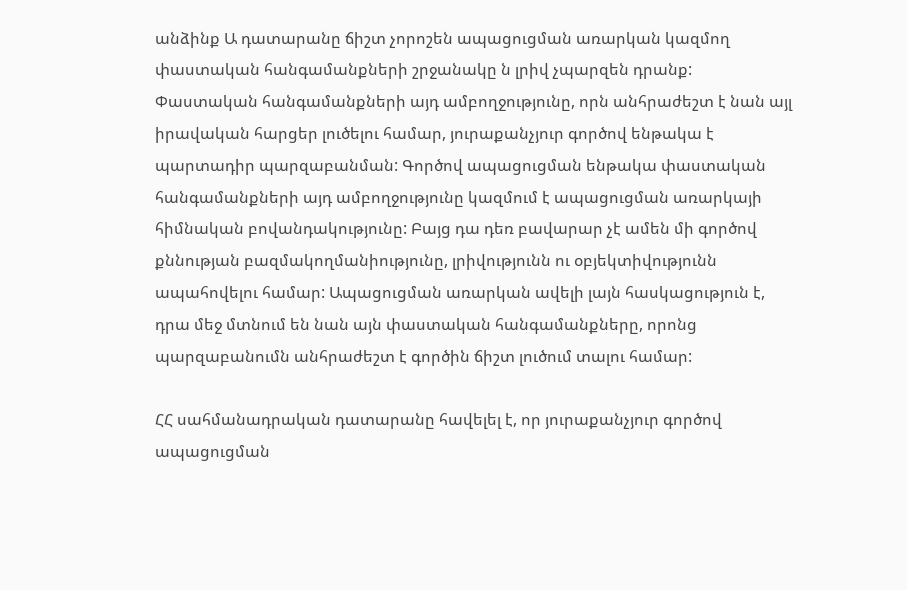անձինք Ա դատարանը ճիշտ չորոշեն ապացուցման առարկան կազմող փաստական հանգամանքների շրջանակը ն լրիվ չպարզեն դրանք: Փաստական հանգամանքների այդ ամբողջությունը, որն անհրաժեշտ է նան այլ իրավական հարցեր լուծելու համար, յուրաքանչյուր գործով ենթակա է պարտադիր պարզաբանման: Գործով ապացուցման ենթակա փաստական հանգամանքների այդ ամբողջությունը կազմում է ապացուցման առարկայի հիմնական բովանդակությունը: Բայց դա դեռ բավարար չէ ամեն մի գործով քննության բազմակողմանիությունը, լրիվությունն ու օբյեկտիվությունն ապահովելու համար: Ապացուցման առարկան ավելի լայն հասկացություն է, դրա մեջ մտնում են նան այն փաստական հանգամանքները, որոնց պարզաբանումն անհրաժեշտ է գործին ճիշտ լուծում տալու համար:

ՀՀ սահմանադրական դատարանը հավելել է, որ յուրաքանչյուր գործով ապացուցման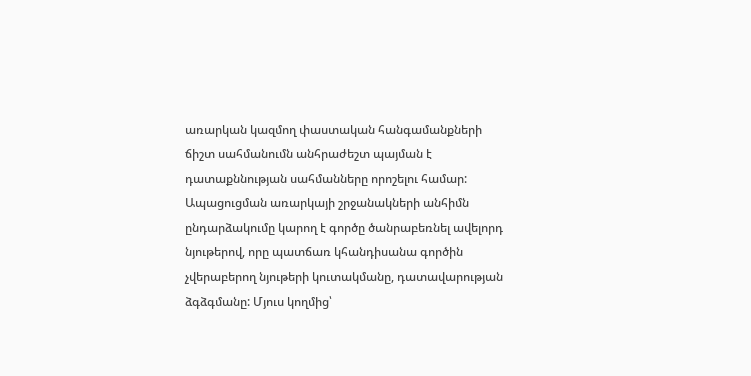առարկան կազմող փաստական հանգամանքների ճիշտ սահմանումն անհրաժեշտ պայման է դատաքննության սահմանները որոշելու համար: Ապացուցման առարկայի շրջանակների անհիմն ընդարձակումը կարող է գործը ծանրաբեռնել ավելորդ նյութերով, որը պատճառ կհանդիսանա գործին չվերաբերող նյութերի կուտակմանը, դատավարության ձգձգմանը: Մյուս կողմից՝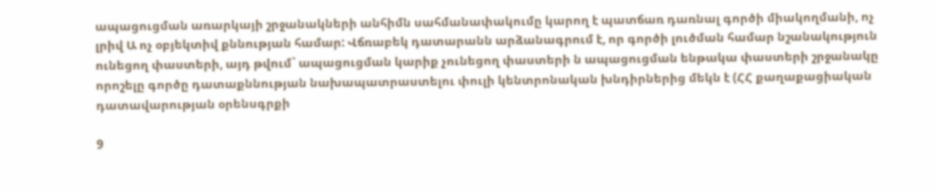ապացուցման առարկայի շրջանակների անհիմն սահմանափակումը կարող է պատճառ դառնալ գործի միակողմանի, ոչ լրիվ Ա ոչ օբյեկտիվ քննության համար: Վճռաբեկ դատարանն արձանագրում է, որ գործի լուծման համար նշանակություն ունեցող փաստերի, այդ թվում` ապացուցման կարիք չունեցող փաստերի ն ապացուցման ենթակա փաստերի շրջանակը որոշելը գործը դատաքննության նախապատրաստելու փուլի կենտրոնական խնդիրներից մեկն է (ՀՀ քաղաքացիական դատավարության օրենսգրքի

9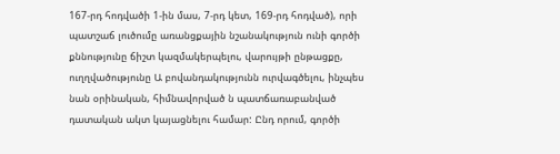167-րդ հոդվածի 1-ին մաս, 7-րդ կետ, 169-րդ հոդված), որի պատշաճ լուծումը առանցքային նշանակություն ունի գործի քննությունը ճիշտ կազմակերպելու, վարույթի ընթացքը, ուղղվածությունը Ա բովանդակությունն ուրվագծելու, ինչպես նան օրինական, հիմնավորված ն պատճառաբանված դատական ակտ կայացնելու համար: Ընդ որում, գործի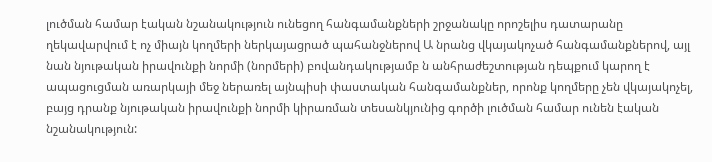լուծման համար էական նշանակություն ունեցող հանգամանքների շրջանակը որոշելիս դատարանը ղեկավարվում է ոչ միայն կողմերի ներկայացրած պահանջներով Ա նրանց վկայակոչած հանգամանքներով, այլ նան նյութական իրավունքի նորմի (նորմերի) բովանդակությամբ ն անհրաժեշտության դեպքում կարող է ապացուցման առարկայի մեջ ներառել այնպիսի փաստական հանգամանքներ, որոնք կողմերը չեն վկայակոչել, բայց դրանք նյութական իրավունքի նորմի կիրառման տեսանկյունից գործի լուծման համար ունեն էական նշանակություն: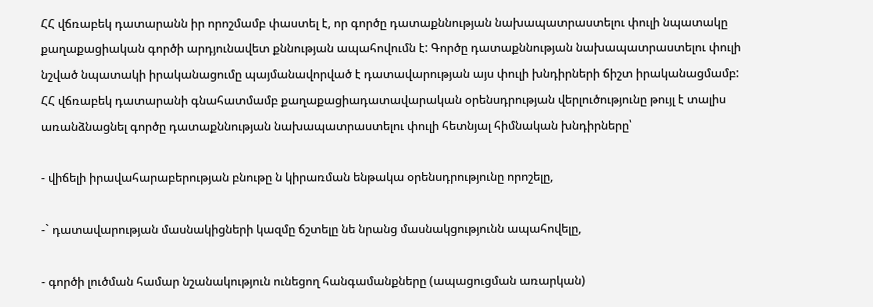ՀՀ վճռաբեկ դատարանն իր որոշմամբ փաստել է, որ գործը դատաքննության նախապատրաստելու փուլի նպատակը քաղաքացիական գործի արդյունավետ քննության ապահովումն է: Գործը դատաքննության նախապատրաստելու փուլի նշված նպատակի իրականացումը պայմանավորված է դատավարության այս փուլի խնդիրների ճիշտ իրականացմամբ: ՀՀ վճռաբեկ դատարանի գնահատմամբ քաղաքացիադատավարական օրենսդրության վերլուծությունը թույլ է տալիս առանձնացնել գործը դատաքննության նախապատրաստելու փուլի հետնյալ հիմնական խնդիրները՝

- վիճելի իրավահարաբերության բնութը ն կիրառման ենթակա օրենսդրությունը որոշելը,

-` դատավարության մասնակիցների կազմը ճշտելը նե նրանց մասնակցությունն ապահովելը,

- գործի լուծման համար նշանակություն ունեցող հանգամանքները (ապացուցման առարկան)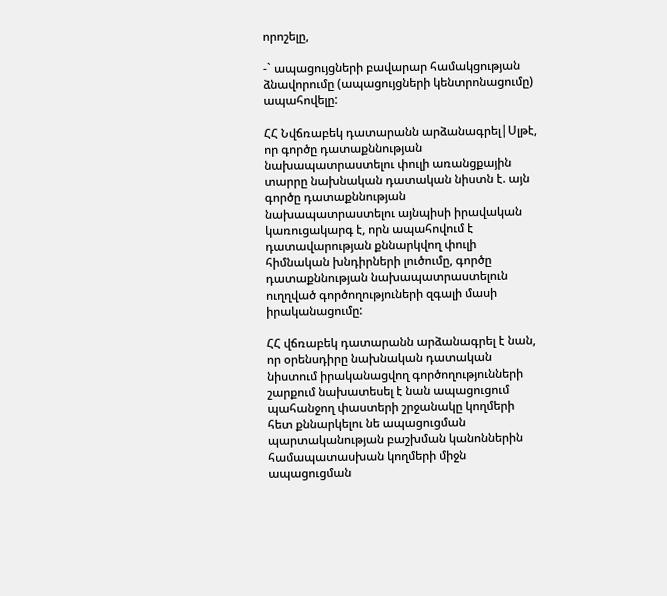որոշելը,

-` ապացույցների բավարար համակցության ձնավորումը (ապացույցների կենտրոնացումը) ապահովելը:

ՀՀ Նվճռաբեկ դատարանն արձանագրել|Սլթէ, որ գործը դատաքննության նախապատրաստելու փուլի առանցքային տարրը նախնական դատական նիստն է. այն գործը դատաքննության նախապատրաստելու այնպիսի իրավական կառուցակարգ է, որն ապահովում է դատավարության քննարկվող փուլի հիմնական խնդիրների լուծումը, գործը դատաքննության նախապատրաստելուն ուղղված գործողություների զգալի մասի իրականացումը:

ՀՀ վճռաբեկ դատարանն արձանագրել է նան, որ օրենսդիրը նախնական դատական նիստում իրականացվող գործողությունների շարքում նախատեսել է նան ապացուցում պահանջող փաստերի շրջանակը կողմերի հետ քննարկելու նե ապացուցման պարտականության բաշխման կանոններին համապատասխան կողմերի միջն ապացուցման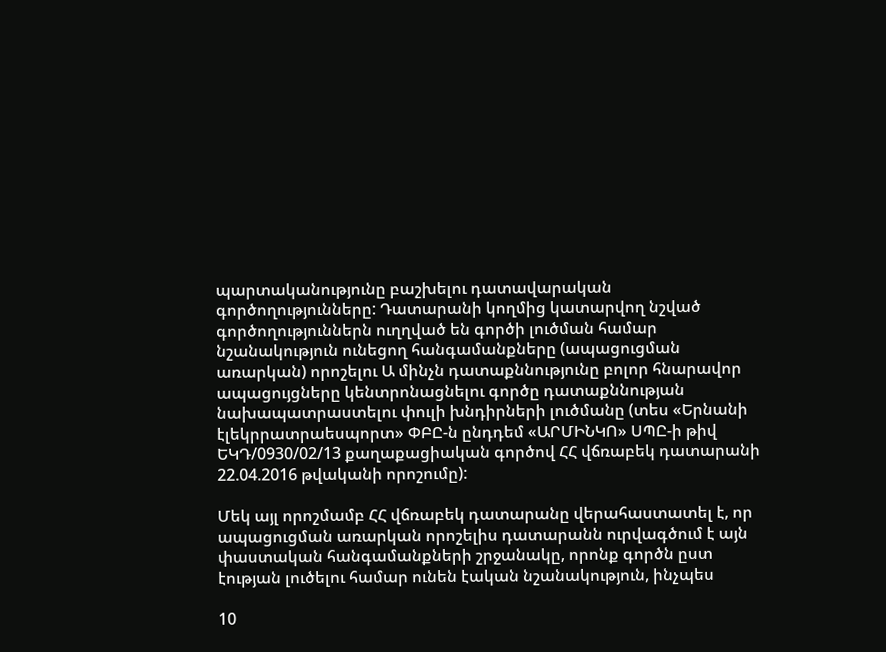պարտականությունը բաշխելու դատավարական գործողությունները: Դատարանի կողմից կատարվող նշված գործողություններն ուղղված են գործի լուծման համար նշանակություն ունեցող հանգամանքները (ապացուցման առարկան) որոշելու Ա մինչն դատաքննությունը բոլոր հնարավոր ապացույցները կենտրոնացնելու գործը դատաքննության նախապատրաստելու փուլի խնդիրների լուծմանը (տես «Երնանի էլեկրրատրաեսպորտ» ՓԲԸ-ն ընդդեմ «ԱՐՄԻՆԿՈ» ՍՊԸ-ի թիվ ԵԿԴ/0930/02/13 քաղաքացիական գործով ՀՀ վճռաբեկ դատարանի 22.04.2016 թվականի որոշումը):

Մեկ այլ որոշմամբ ՀՀ վճռաբեկ դատարանը վերահաստատել է, որ ապացուցման առարկան որոշելիս դատարանն ուրվագծում է այն փաստական հանգամանքների շրջանակը, որոնք գործն ըստ էության լուծելու համար ունեն էական նշանակություն, ինչպես

10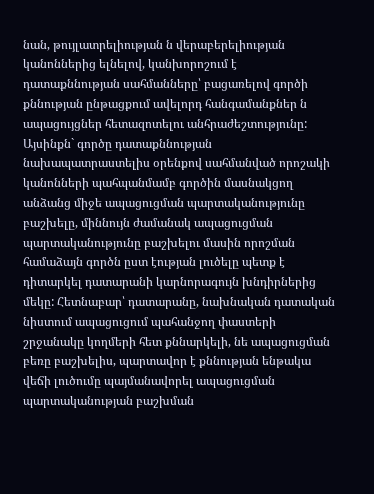նան, թույլատրելիության ն վերաբերելիության կանոններից ելնելով, կանխորոշում է դատաքննության սահմանները՝ բացառելով գործի քննության ընթացքում ավելորդ հանգամանքներ ն ապացույցներ հետազոտելու անհրաժեշտությունը: Այսինքն` գործը դատաքննության նախապատրաստելիս օրենքով սահմանված որոշակի կանոնների պահպանմամբ գործին մասնակցող անձանց միջե ապացուցման պարտականությունը բաշխելը, միննույն ժամանակ ապացուցման պարտականությունը բաշխելու մասին որոշման համաձայն գործն ըստ էության լուծելը պետք է դիտարկել դատարանի կարնորագույն խնդիրներից մեկը: Հետնաբար՝ դատարանը, նախնական դատական նիստում ապացուցում պահանջող փաստերի շրջանակը կողմերի հետ քննարկելի, նե ապացուցման բեռը բաշխելիս, պարտավոր է քննության ենթակա վեճի լուծումը պայմանավորել ապացուցման պարտականության բաշխման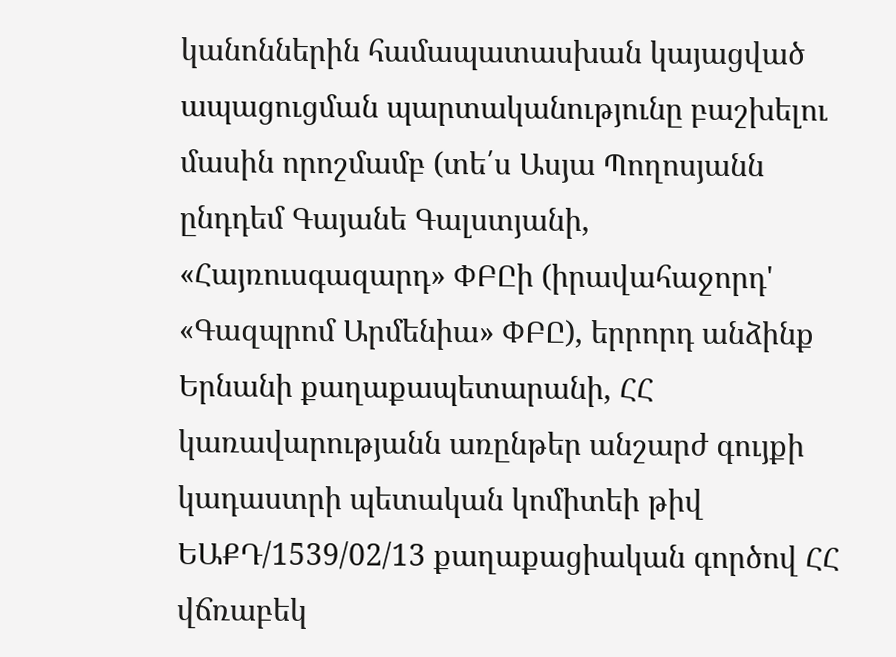կանոններին համապատասխան կայացված ապացուցման պարտականությունը բաշխելու մասին որոշմամբ (տե՛ս Ասյա Պողոսյանն ընդդեմ Գայանե Գալստյանի, «Հայռուսգազարդ» ՓԲԸի (իրավահաջորդ' «Գազպրոմ Արմենիա» ՓԲԸ), երրորդ անձինք Երնանի քաղաքապետարանի, ՀՀ կառավարությանն առընթեր անշարժ գույքի կադաստրի պետական կոմիտեի թիվ ԵԱՔԴ/1539/02/13 քաղաքացիական գործով ՀՀ վճռաբեկ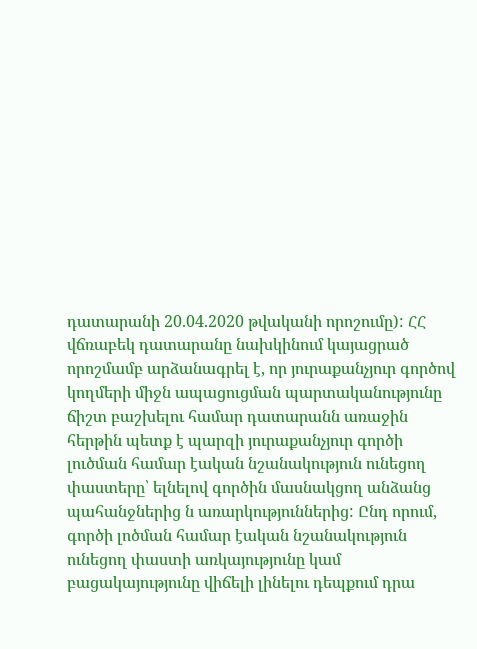դատարանի 20.04.2020 թվականի որոշումը): ՀՀ վճռաբեկ դատարանը նախկինում կայացրած որոշմամբ արձանագրել է, որ յուրաքանչյուր գործով կողմերի միջն ապացուցման պարտականությունը ճիշտ բաշխելու համար դատարանն առաջին հերթին պետք է պարզի յուրաքանչյուր գործի լուծման համար էական նշանակություն ունեցող փաստերը՝ ելնելով գործին մասնակցող անձանց պահանջներից ն առարկություններից: Ընդ որում, գործի լոծման համար էական նշանակություն ունեցող փաստի առկայությունը կամ բացակայությունը վիճելի լինելու դեպքում դրա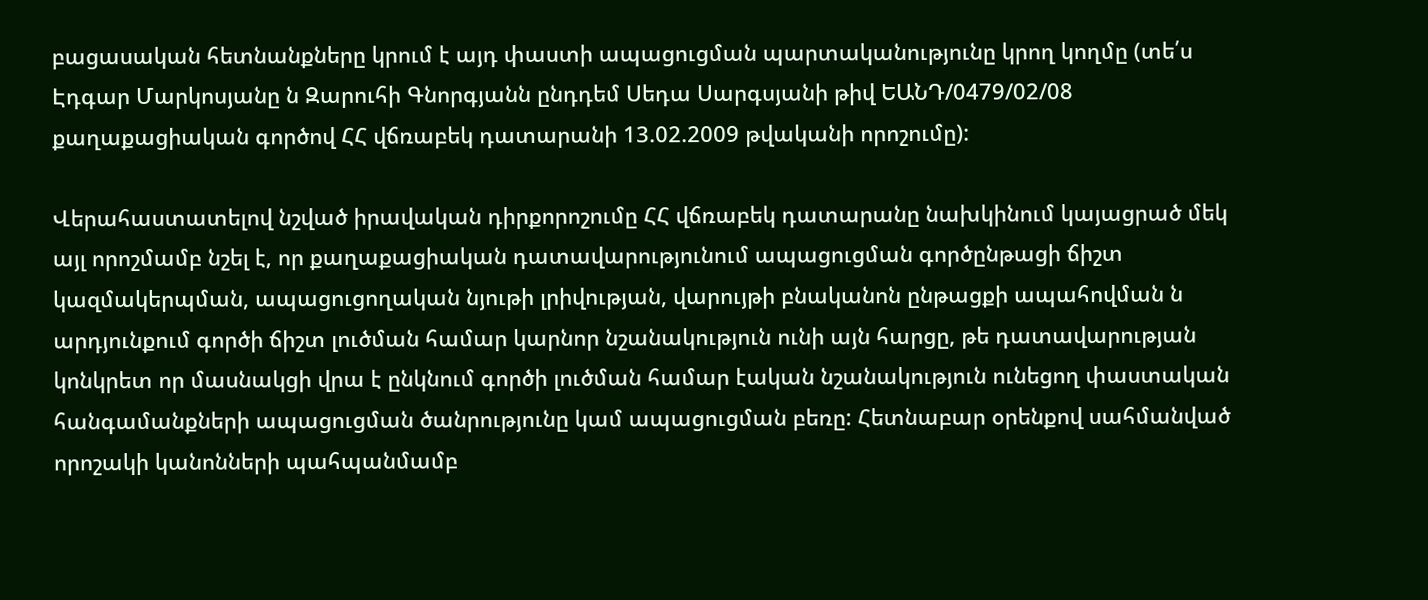բացասական հետնանքները կրում է այդ փաստի ապացուցման պարտականությունը կրող կողմը (տե՛ս Էդգար Մարկոսյանը ն Զարուհի Գնորգյանն ընդդեմ Սեդա Սարգսյանի թիվ ԵԱՆԴ/0479/02/08 քաղաքացիական գործով ՀՀ վճռաբեկ դատարանի 13.02.2009 թվականի որոշումը):

Վերահաստատելով նշված իրավական դիրքորոշումը ՀՀ վճռաբեկ դատարանը նախկինում կայացրած մեկ այլ որոշմամբ նշել է, որ քաղաքացիական դատավարությունում ապացուցման գործընթացի ճիշտ կազմակերպման, ապացուցողական նյութի լրիվության, վարույթի բնականոն ընթացքի ապահովման ն արդյունքում գործի ճիշտ լուծման համար կարնոր նշանակություն ունի այն հարցը, թե դատավարության կոնկրետ որ մասնակցի վրա է ընկնում գործի լուծման համար էական նշանակություն ունեցող փաստական հանգամանքների ապացուցման ծանրությունը կամ ապացուցման բեռը: Հետնաբար օրենքով սահմանված որոշակի կանոնների պահպանմամբ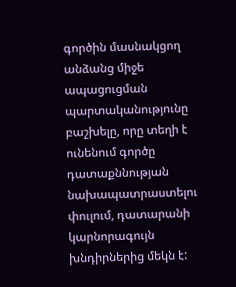գործին մասնակցող անձանց միջե ապացուցման պարտականությունը բաշխելը, որը տեղի է ունենում գործը դատաքննության նախապատրաստելու փուլում, դատարանի կարնորագույն խնդիրներից մեկն է: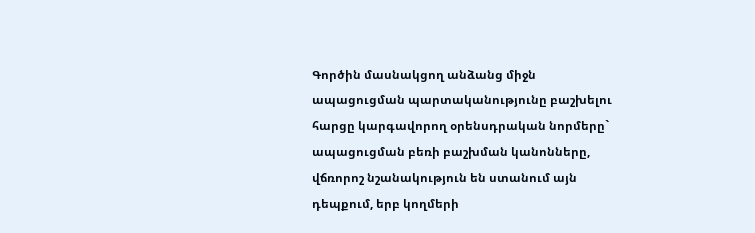Գործին մասնակցող անձանց միջն ապացուցման պարտականությունը բաշխելու հարցը կարգավորող օրենսդրական նորմերը` ապացուցման բեռի բաշխման կանոնները, վճռորոշ նշանակություն են ստանում այն դեպքում, երբ կողմերի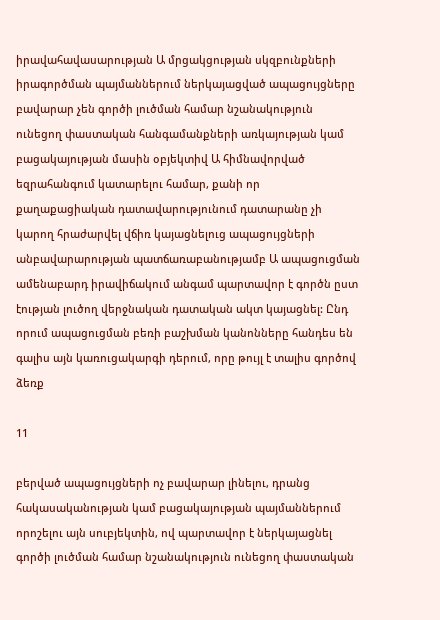իրավահավասարության Ա մրցակցության սկզբունքների իրագործման պայմաններում ներկայացված ապացույցները բավարար չեն գործի լուծման համար նշանակություն ունեցող փաստական հանգամանքների առկայության կամ բացակայության մասին օբյեկտիվ Ա հիմնավորված եզրահանգում կատարելու համար, քանի որ քաղաքացիական դատավարությունում դատարանը չի կարող հրաժարվել վճիռ կայացնելուց ապացույցների անբավարարության պատճառաբանությամբ Ա ապացուցման ամենաբարդ իրավիճակում անգամ պարտավոր է գործն ըստ էության լուծող վերջնական դատական ակտ կայացնել: Ընդ որում ապացուցման բեռի բաշխման կանոնները հանդես են գալիս այն կառուցակարգի դերում, որը թույլ է տալիս գործով ձեռք

11

բերված ապացույցների ոչ բավարար լինելու, դրանց հակասականության կամ բացակայության պայմաններում որոշելու այն սուբյեկտին, ով պարտավոր է ներկայացնել գործի լուծման համար նշանակություն ունեցող փաստական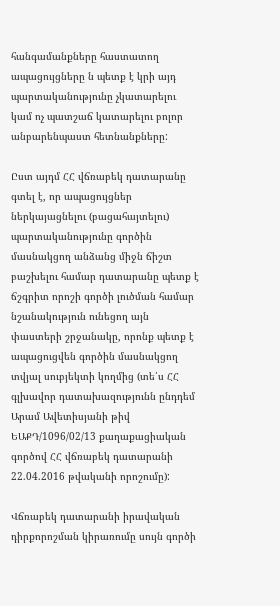հանգամանքները հաստատող ապացույցները ն պետք է կրի այդ պարտականությունը չկատարելու կամ ոչ պատշաճ կատարելու բոլոր անբարենպաստ հետնանքները:

Ըստ այդմ ՀՀ վճռաբեկ դատարանը գտել է, որ ապացույցներ ներկայացնելու (բացահայտելու) պարտականությունը գործին մասնակցող անձանց միջն ճիշտ բաշխելու համար դատարանը պետք է ճշգրիտ որոշի գործի լուծման համար նշանակություն ունեցող այն փաստերի շրջանակը, որոնք պետք է ապացուցվեն գործին մասնակցող տվյալ սուբյեկտի կողմից (տե՛ս ՀՀ գլխավոր դատախազությունն ընդդեմ Արամ Ավետիսյանի թիվ ԵԱՔԴ/1096/02/13 քաղաքացիական գործով ՀՀ վճռաբեկ դատարանի 22.04.2016 թվականի որոշումը):

Վճռաբեկ դատարանի իրավական դիրքորոշման կիրառումը սույն գործի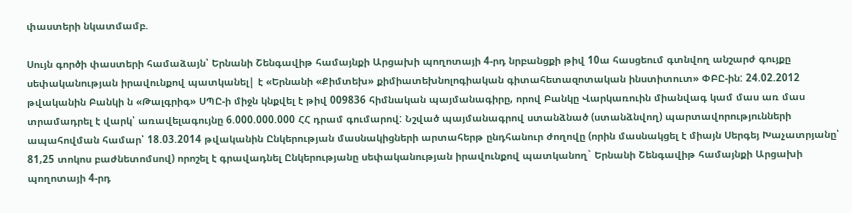փաստերի նկատմամբ.

Սույն գործի փաստերի համաձայն՝ Երնանի Շենգավիթ համայնքի Արցախի պողոտայի 4-րդ նրբանցքի թիվ 10ա հասցեում գտնվող անշարժ գույքը սեփականության իրավունքով պատկանել| է «Երնանի «Քիմտեխ» քիմիատեխնոլոգիական գիտահետազոտական ինստիտուտ» ՓԲԸ-ին: 24.02.2012 թվականին Բանկի ն «Թալգրիգ» ՍՊԸ-ի միջն կնքվել է թիվ 009836 հիմնական պայմանագիրը, որով Բանկը Վարկառուին միանվագ կամ մաս առ մաս տրամադրել է վարկ՝ առավելագույնը 6.000.000.000 ՀՀ դրամ գումարով: Նշված պայմանագրով ստանձնած (ստանձնվող) պարտավորությունների ապահովման համար՝ 18.03.2014 թվականին Ընկերության մասնակիցների արտահերթ ընդհանուր ժողովը (որին մասնակցել է միայն Սերգեյ Խաչատրյանը՝ 81,25 տոկոս բաժնետոմսով) որոշել է գրավադնել Ընկերությանը սեփականության իրավունքով պատկանող` Երնանի Շենգավիթ համայնքի Արցախի պողոտայի 4-րդ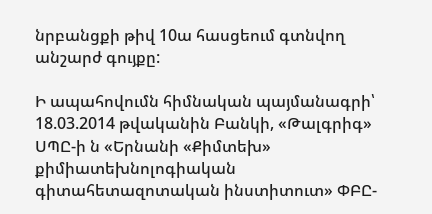նրբանցքի թիվ 10ա հասցեում գտնվող անշարժ գույքը:

Ի ապահովումն հիմնական պայմանագրի՝ 18.03.2014 թվականին Բանկի, «Թալգրիգ» ՍՊԸ-ի ն «Երնանի «Քիմտեխ» քիմիատեխնոլոգիական գիտահետազոտական ինստիտուտ» ՓԲԸ-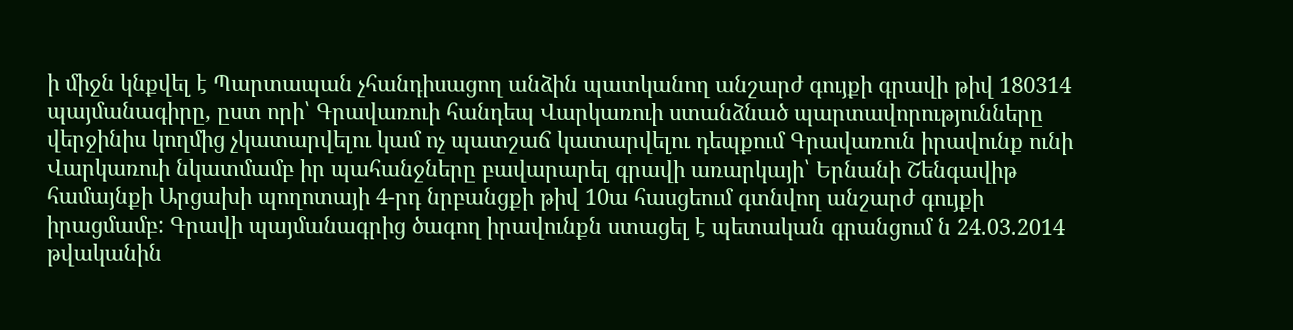ի միջն կնքվել է Պարտապան չհանդիսացող անձին պատկանող անշարժ գույքի գրավի թիվ 180314 պայմանագիրը, ըստ որի՝ Գրավառուի հանդեպ Վարկառուի ստանձնած պարտավորությունները վերջինիս կողմից չկատարվելու կամ ոչ պատշաճ կատարվելու դեպքում Գրավառուն իրավունք ունի Վարկառուի նկատմամբ իր պահանջները բավարարել գրավի առարկայի՝ Երնանի Շենգավիթ համայնքի Արցախի պողոտայի 4-րդ նրբանցքի թիվ 10ա հասցեում գտնվող անշարժ գույքի իրացմամբ: Գրավի պայմանագրից ծագող իրավունքն ստացել է պետական գրանցում ն 24.03.2014 թվականին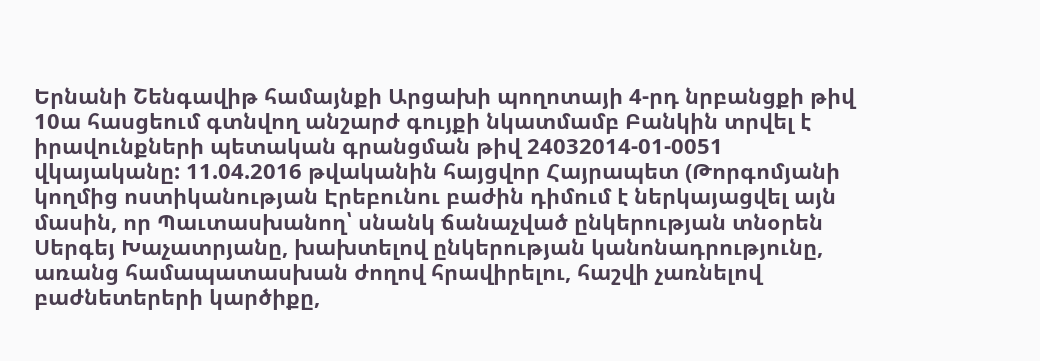Երնանի Շենգավիթ համայնքի Արցախի պողոտայի 4-րդ նրբանցքի թիվ 10ա հասցեում գտնվող անշարժ գույքի նկատմամբ Բանկին տրվել է իրավունքների պետական գրանցման թիվ 24032014-01-0051 վկայականը: 11.04.2016 թվականին հայցվոր Հայրապետ (Թորգոմյանի կողմից ոստիկանության Էրեբունու բաժին դիմում է ներկայացվել այն մասին, որ Պաւտասխանող՝ սնանկ ճանաչված ընկերության տնօրեն Սերգեյ Խաչատրյանը, խախտելով ընկերության կանոնադրությունը, առանց համապատասխան ժողով հրավիրելու, հաշվի չառնելով բաժնետերերի կարծիքը,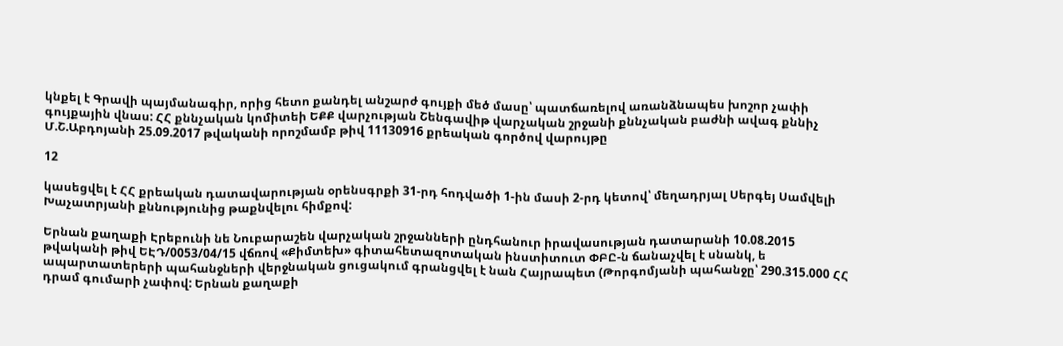կնքել է Գրավի պայմանագիր, որից հետո քանդել անշարժ գույքի մեծ մասը՝ պատճառելով առանձնապես խոշոր չափի գույքային վնաս: ՀՀ քննչական կոմիտեի ԵՔՔ վարչության Շենգավիթ վարչական շրջանի քննչական բաժնի ավագ քննիչ Մ.Շ.Աբդոյանի 25.09.2017 թվականի որոշմամբ թիվ 11130916 քրեական գործով վարույթը

12

կասեցվել է ՀՀ քրեական դատավարության օրենսգրքի 31-րդ հոդվածի 1-ին մասի 2-րդ կետով՝ մեղադրյալ Սերգեյ Սամվելի Խաչատրյանի քննությունից թաքնվելու հիմքով:

Երնան քաղաքի Էրեբունի նե Նուբարաշեն վարչական շրջանների ընդհանուր իրավասության դատարանի 10.08.2015 թվականի թիվ ԵԷԴ/0053/04/15 վճռով «Քիմտեխ» գիտահետազոտական ինստիտուտ ՓԲԸ-ն ճանաչվել է սնանկ, ե ապարտատերերի պահանջների վերջնական ցուցակում գրանցվել է նան Հայրապետ (Թորգոմյանի պահանջը՝ 290.315.000 ՀՀ դրամ գումարի չափով: Երնան քաղաքի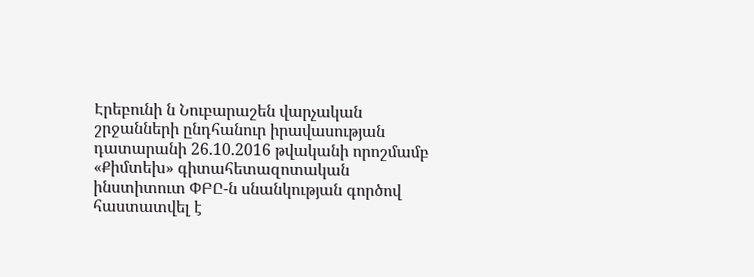Էրեբունի ն Նուբարաշեն վարչական շրջանների ընդհանուր իրավասության դատարանի 26.10.2016 թվականի որոշմամբ «Քիմտեխ» գիտահետազոտական ինստիտուտ ՓԲԸ-ն սնանկության գործով հաստատվել է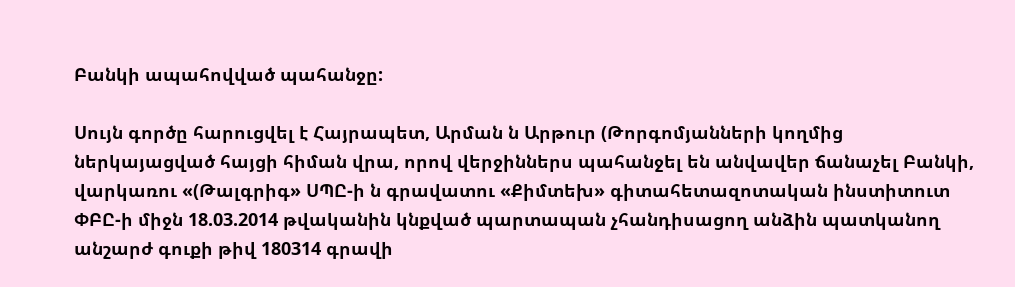Բանկի ապահովված պահանջը:

Սույն գործը հարուցվել է Հայրապետ, Արման ն Արթուր (Թորգոմյանների կողմից ներկայացված հայցի հիման վրա, որով վերջիններս պահանջել են անվավեր ճանաչել Բանկի, վարկառու «(Թալգրիգ» ՍՊԸ-ի ն գրավատու «Քիմտեխ» գիտահետազոտական ինստիտուտ ՓԲԸ-ի միջն 18.03.2014 թվականին կնքված պարտապան չհանդիսացող անձին պատկանող անշարժ գուքի թիվ 180314 գրավի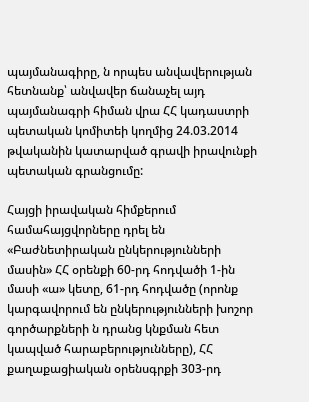պայմանագիրը, ն որպես անվավերության հետնանք՝ անվավեր ճանաչել այդ պայմանագրի հիման վրա ՀՀ կադաստրի պետական կոմիտեի կողմից 24.03.2014 թվականին կատարված գրավի իրավունքի պետական գրանցումը:

Հայցի իրավական հիմքերում համահայցվորները դրել են «Բաժնետիրական ընկերությունների մասին» ՀՀ օրենքի 60-րդ հոդվածի 1-ին մասի «ա» կետը, 61-րդ հոդվածը (որոնք կարգավորում են ընկերությունների խոշոր գործարքների ն դրանց կնքման հետ կապված հարաբերությունները), ՀՀ քաղաքացիական օրենսգրքի 303-րդ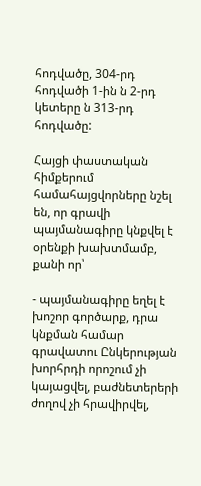հոդվածը, 304-րդ հոդվածի 1-ին ն 2-րդ կետերը ն 313-րդ հոդվածը:

Հայցի փաստական հիմքերում համահայցվորները նշել են, որ գրավի պայմանագիրը կնքվել է օրենքի խախտմամբ, քանի որ՝

- պայմանագիրը եղել է խոշոր գործարք, դրա կնքման համար գրավատու Ընկերության խորհրդի որոշում չի կայացվել, բաժնետերերի ժողով չի հրավիրվել,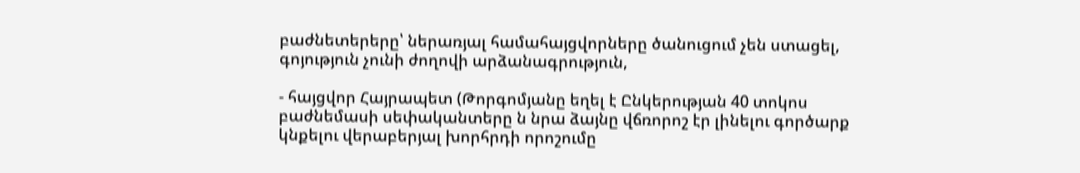բաժնետերերը՝ ներառյալ համահայցվորները ծանուցում չեն ստացել, գոյություն չունի ժողովի արձանագրություն,

- հայցվոր Հայրապետ (Թորգոմյանը եղել է Ընկերության 40 տոկոս բաժնեմասի սեփականտերը ն նրա ձայնը վճռորոշ էր լինելու գործարք կնքելու վերաբերյալ խորհրդի որոշումը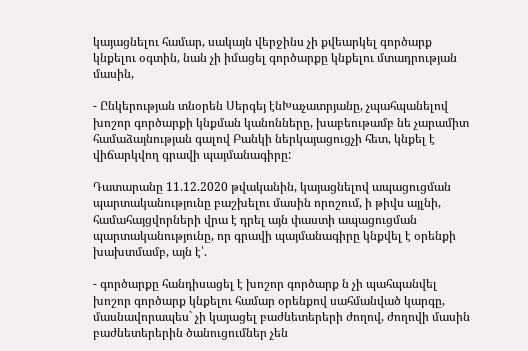կայացնելու համար, սակայն վերջինս չի քվեարկել գործարք կնքելու օգտին, նան չի իմացել գործարքը կնքելու մտադրության մասին,

- Ընկերության տնօրեն Սերգեյ էնԽաչատրյանը, չպահպանելով խոշոր գործարքի կնքման կանոնները, խաբեութամբ նե չարամիտ համաձայնության գալով Բանկի ներկայացուցչի հետ, կնքել է վիճարկվող գրավի պայմանագիրը:

Դատարանը 11.12.2020 թվականին, կայացնելով ապացուցման պարտականությունը բաշխելու մասին որոշում, ի թիվս այլնի, համահայցվորների վրա է դրել այն փաստի ապացուցման պարտականությունը, որ գրավի պայմանագիրը կնքվել է օրենքի խախտմամբ, այն է՝.

- գործարքը հանդիսացել է խոշոր գործարք ն չի պահպանվել խոշոր գործարք կնքելու համար օրենքով սահմանված կարգը, մասնավորապես` չի կայացել բաժնետերերի ժողով, ժողովի մասին բաժնետերերին ծանուցումներ չեն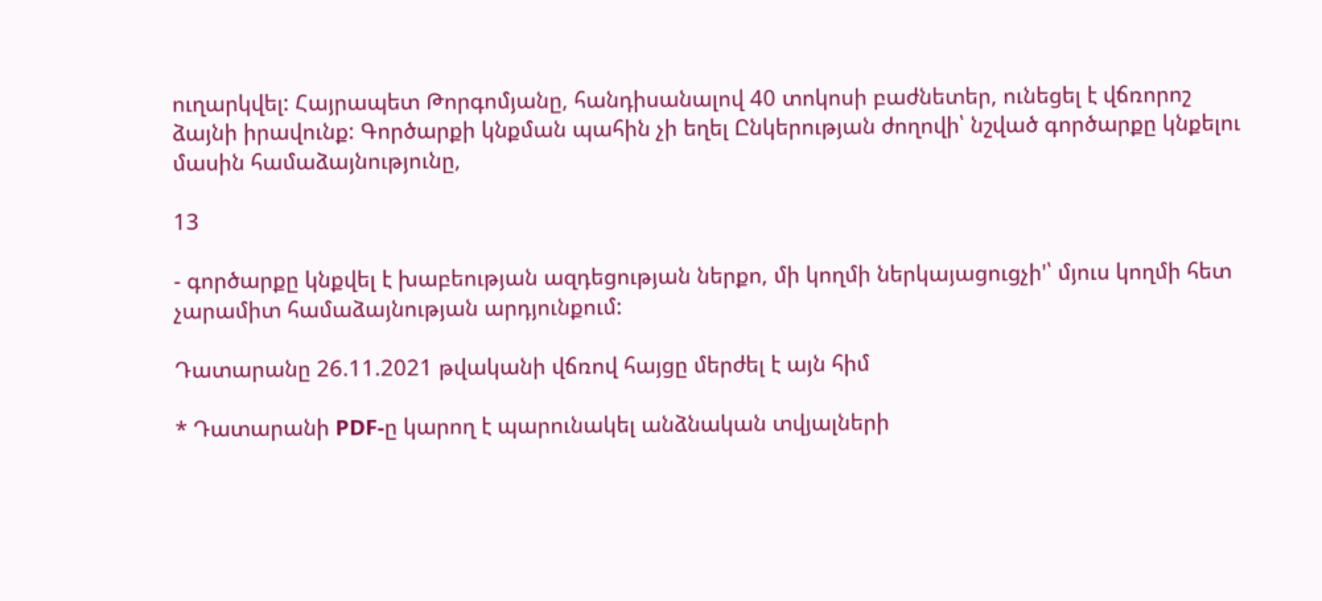ուղարկվել: Հայրապետ Թորգոմյանը, հանդիսանալով 40 տոկոսի բաժնետեր, ունեցել է վճռորոշ ձայնի իրավունք: Գործարքի կնքման պահին չի եղել Ընկերության ժողովի՝ նշված գործարքը կնքելու մասին համաձայնությունը,

13

- գործարքը կնքվել է խաբեության ազդեցության ներքո, մի կողմի ներկայացուցչի'՝ մյուս կողմի հետ չարամիտ համաձայնության արդյունքում:

Դատարանը 26.11.2021 թվականի վճռով հայցը մերժել է այն հիմ

* Դատարանի PDF-ը կարող է պարունակել անձնական տվյալների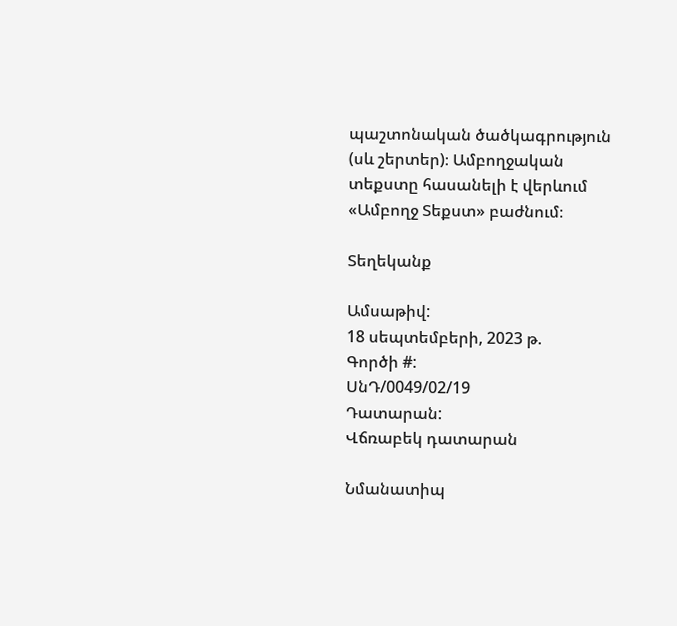պաշտոնական ծածկագրություն (սև շերտեր)։ Ամբողջական տեքստը հասանելի է վերևում «Ամբողջ Տեքստ» բաժնում։

Տեղեկանք

Ամսաթիվ:
18 սեպտեմբերի, 2023 թ.
Գործի #:
ՍնԴ/0049/02/19
Դատարան:
Վճռաբեկ դատարան

Նմանատիպ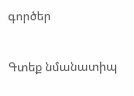գործեր

Գտեք նմանատիպ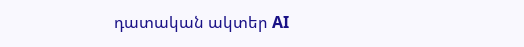դատական ակտեր AI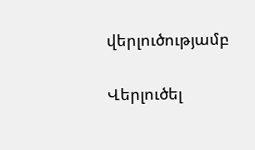վերլուծությամբ

Վերլուծել